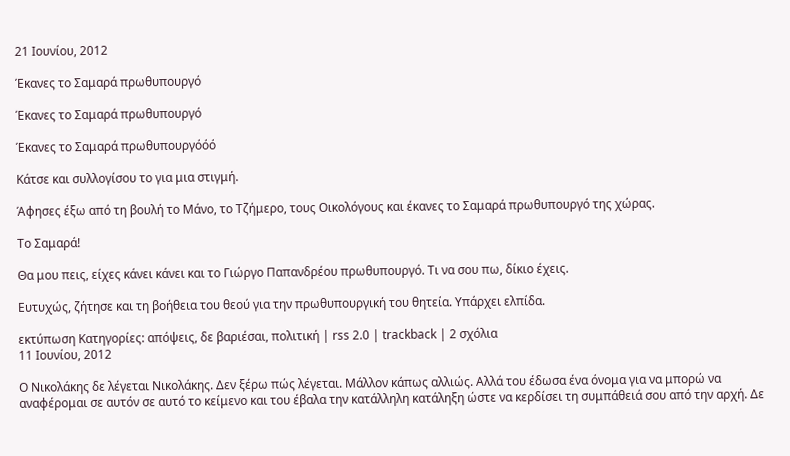21 Ιουνίου, 2012

Έκανες το Σαμαρά πρωθυπουργό

Έκανες το Σαμαρά πρωθυπουργό

Έκανες το Σαμαρά πρωθυπουργόόό

Κάτσε και συλλογίσου το για μια στιγμή.

Άφησες έξω από τη βουλή το Μάνο, το Τζήμερο, τους Οικολόγους και έκανες το Σαμαρά πρωθυπουργό της χώρας.

Το Σαμαρά!

Θα μου πεις, είχες κάνει κάνει και το Γιώργο Παπανδρέου πρωθυπουργό. Τι να σου πω, δίκιο έχεις.

Ευτυχώς, ζήτησε και τη βοήθεια του θεού για την πρωθυπουργική του θητεία. Υπάρχει ελπίδα.

εκτύπωση Κατηγορίες: απόψεις, δε βαριέσαι, πολιτική | rss 2.0 | trackback | 2 σχόλια
11 Ιουνίου, 2012

Ο Νικολάκης δε λέγεται Νικολάκης. Δεν ξέρω πώς λέγεται. Μάλλον κάπως αλλιώς. Αλλά του έδωσα ένα όνομα για να μπορώ να αναφέρομαι σε αυτόν σε αυτό το κείμενο και του έβαλα την κατάλληλη κατάληξη ώστε να κερδίσει τη συμπάθειά σου από την αρχή. Δε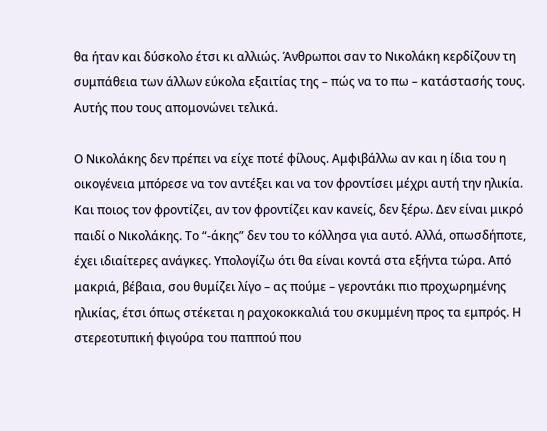θα ήταν και δύσκολο έτσι κι αλλιώς. Άνθρωποι σαν το Νικολάκη κερδίζουν τη συμπάθεια των άλλων εύκολα εξαιτίας της – πώς να το πω – κατάστασής τους. Αυτής που τους απομονώνει τελικά.

Ο Νικολάκης δεν πρέπει να είχε ποτέ φίλους. Αμφιβάλλω αν και η ίδια του η οικογένεια μπόρεσε να τον αντέξει και να τον φροντίσει μέχρι αυτή την ηλικία. Και ποιος τον φροντίζει, αν τον φροντίζει καν κανείς, δεν ξέρω. Δεν είναι μικρό παιδί ο Νικολάκης. Το “-άκης” δεν του το κόλλησα για αυτό. Αλλά, οπωσδήποτε, έχει ιδιαίτερες ανάγκες. Υπολογίζω ότι θα είναι κοντά στα εξήντα τώρα. Από μακριά, βέβαια, σου θυμίζει λίγο – ας πούμε – γεροντάκι πιο προχωρημένης ηλικίας, έτσι όπως στέκεται η ραχοκοκκαλιά του σκυμμένη προς τα εμπρός. Η στερεοτυπική φιγούρα του παππού που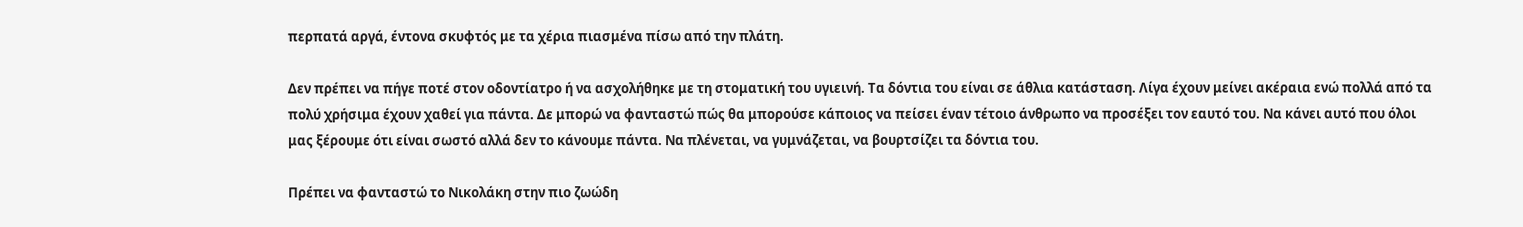περπατά αργά, έντονα σκυφτός με τα χέρια πιασμένα πίσω από την πλάτη.

Δεν πρέπει να πήγε ποτέ στον οδοντίατρο ή να ασχολήθηκε με τη στοματική του υγιεινή. Τα δόντια του είναι σε άθλια κατάσταση. Λίγα έχουν μείνει ακέραια ενώ πολλά από τα πολύ χρήσιμα έχουν χαθεί για πάντα. Δε μπορώ να φανταστώ πώς θα μπορούσε κάποιος να πείσει έναν τέτοιο άνθρωπο να προσέξει τον εαυτό του. Να κάνει αυτό που όλοι μας ξέρουμε ότι είναι σωστό αλλά δεν το κάνουμε πάντα. Να πλένεται, να γυμνάζεται, να βουρτσίζει τα δόντια του.

Πρέπει να φανταστώ το Νικολάκη στην πιο ζωώδη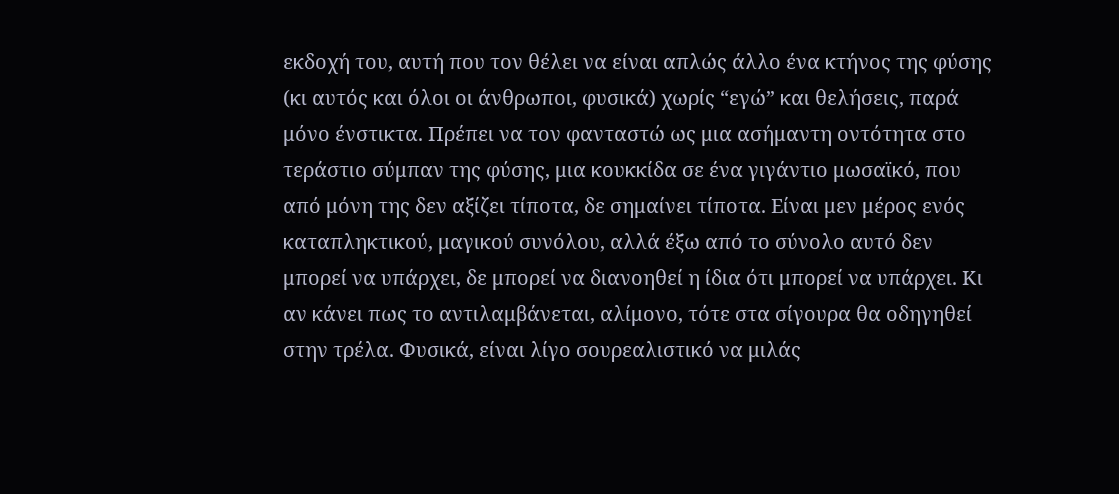εκδοχή του, αυτή που τον θέλει να είναι απλώς άλλο ένα κτήνος της φύσης (κι αυτός και όλοι οι άνθρωποι, φυσικά) χωρίς “εγώ” και θελήσεις, παρά μόνο ένστικτα. Πρέπει να τον φανταστώ ως μια ασήμαντη οντότητα στο τεράστιο σύμπαν της φύσης, μια κουκκίδα σε ένα γιγάντιο μωσαϊκό, που από μόνη της δεν αξίζει τίποτα, δε σημαίνει τίποτα. Είναι μεν μέρος ενός καταπληκτικού, μαγικού συνόλου, αλλά έξω από το σύνολο αυτό δεν μπορεί να υπάρχει, δε μπορεί να διανοηθεί η ίδια ότι μπορεί να υπάρχει. Κι αν κάνει πως το αντιλαμβάνεται, αλίμονο, τότε στα σίγουρα θα οδηγηθεί στην τρέλα. Φυσικά, είναι λίγο σουρεαλιστικό να μιλάς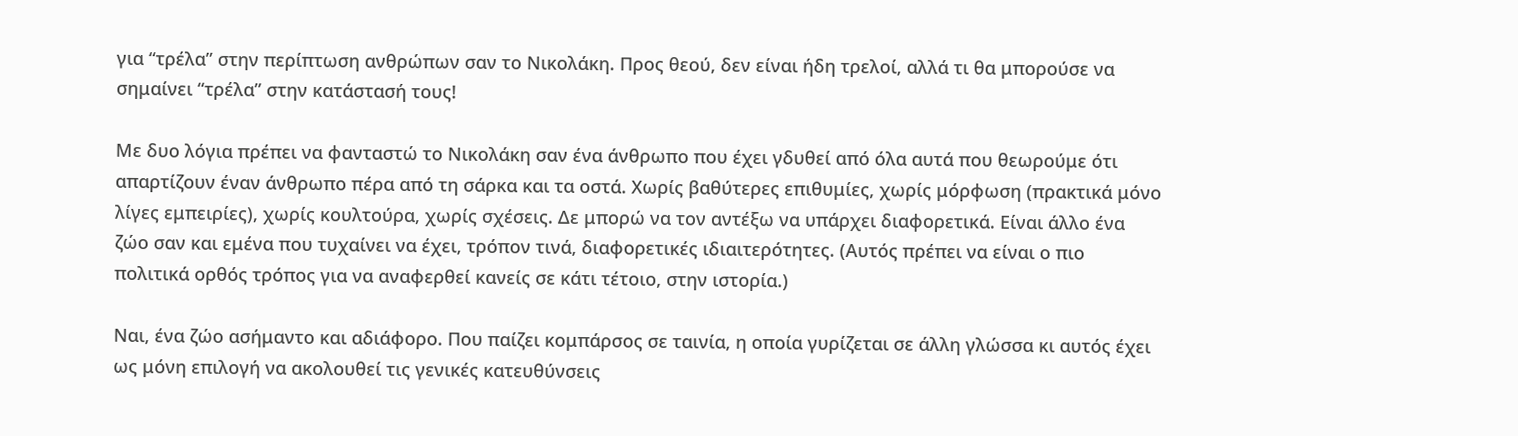για “τρέλα” στην περίπτωση ανθρώπων σαν το Νικολάκη. Προς θεού, δεν είναι ήδη τρελοί, αλλά τι θα μπορούσε να σημαίνει “τρέλα” στην κατάστασή τους!

Με δυο λόγια πρέπει να φανταστώ το Νικολάκη σαν ένα άνθρωπο που έχει γδυθεί από όλα αυτά που θεωρούμε ότι απαρτίζουν έναν άνθρωπο πέρα από τη σάρκα και τα οστά. Χωρίς βαθύτερες επιθυμίες, χωρίς μόρφωση (πρακτικά μόνο λίγες εμπειρίες), χωρίς κουλτούρα, χωρίς σχέσεις. Δε μπορώ να τον αντέξω να υπάρχει διαφορετικά. Είναι άλλο ένα ζώο σαν και εμένα που τυχαίνει να έχει, τρόπον τινά, διαφορετικές ιδιαιτερότητες. (Αυτός πρέπει να είναι ο πιο πολιτικά ορθός τρόπος για να αναφερθεί κανείς σε κάτι τέτοιο, στην ιστορία.)

Ναι, ένα ζώο ασήμαντο και αδιάφορο. Που παίζει κομπάρσος σε ταινία, η οποία γυρίζεται σε άλλη γλώσσα κι αυτός έχει ως μόνη επιλογή να ακολουθεί τις γενικές κατευθύνσεις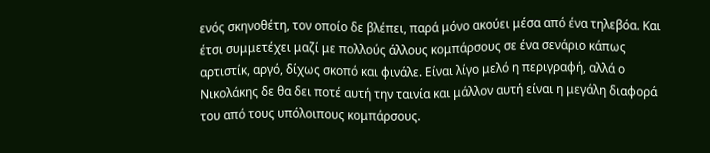ενός σκηνοθέτη, τον οποίο δε βλέπει, παρά μόνο ακούει μέσα από ένα τηλεβόα. Και έτσι συμμετέχει μαζί με πολλούς άλλους κομπάρσους σε ένα σενάριο κάπως αρτιστίκ, αργό, δίχως σκοπό και φινάλε. Είναι λίγο μελό η περιγραφή, αλλά ο Νικολάκης δε θα δει ποτέ αυτή την ταινία και μάλλον αυτή είναι η μεγάλη διαφορά του από τους υπόλοιπους κομπάρσους.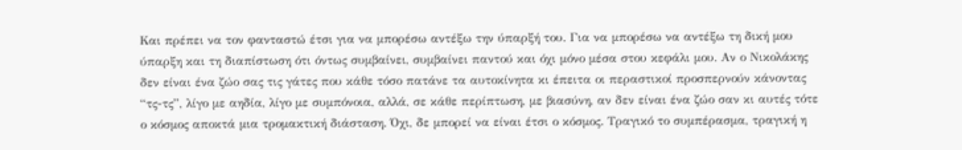Και πρέπει να τον φανταστώ έτσι για να μπορέσω αντέξω την ύπαρξή του. Για να μπορέσω να αντέξω τη δική μου ύπαρξη και τη διαπίστωση ότι όντως συμβαίνει, συμβαίνει παντού και όχι μόνο μέσα στου κεφάλι μου. Αν ο Νικολάκης δεν είναι ένα ζώο σας τις γάτες που κάθε τόσο πατάνε τα αυτοκίνητα κι έπειτα οι περαστικοί προσπερνούν κάνοντας “τς-τς”, λίγο με αηδία, λίγο με συμπόνοια, αλλά, σε κάθε περίπτωση, με βιασύνη, αν δεν είναι ένα ζώο σαν κι αυτές τότε ο κόσμος αποκτά μια τρομακτική διάσταση. Όχι, δε μπορεί να είναι έτσι ο κόσμος. Τραγικό το συμπέρασμα, τραγική η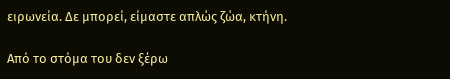ειρωνεία. Δε μπορεί, είμαστε απλώς ζώα, κτήνη.

Από το στόμα του δεν ξέρω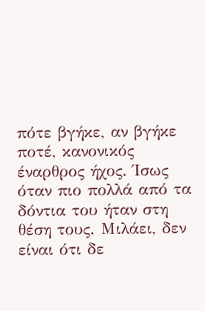πότε βγήκε, αν βγήκε ποτέ, κανονικός έναρθρος ήχος. Ίσως όταν πιο πολλά από τα δόντια του ήταν στη θέση τους. Μιλάει, δεν είναι ότι δε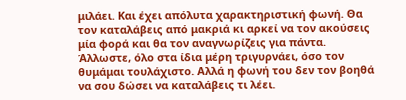μιλάει. Και έχει απόλυτα χαρακτηριστική φωνή. Θα τον καταλάβεις από μακριά κι αρκεί να τον ακούσεις μία φορά και θα τον αναγνωρίζεις για πάντα. Άλλωστε, όλο στα ίδια μέρη τριγυρνάει, όσο τον θυμάμαι τουλάχιστο. Αλλά η φωνή του δεν τον βοηθά να σου δώσει να καταλάβεις τι λέει.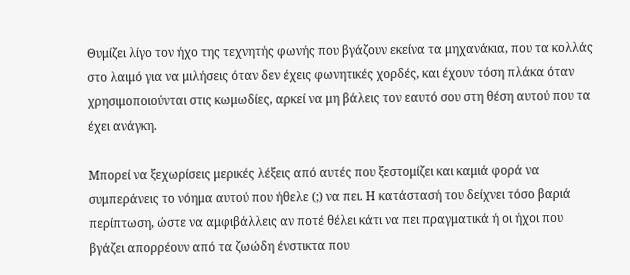Θυμίζει λίγο τον ήχο της τεχνητής φωνής που βγάζουν εκείνα τα μηχανάκια, που τα κολλάς στο λαιμό για να μιλήσεις όταν δεν έχεις φωνητικές χορδές, και έχουν τόση πλάκα όταν χρησιμοποιούνται στις κωμωδίες, αρκεί να μη βάλεις τον εαυτό σου στη θέση αυτού που τα έχει ανάγκη.

Μπορεί να ξεχωρίσεις μερικές λέξεις από αυτές που ξεστομίζει και καμιά φορά να συμπεράνεις το νόημα αυτού που ήθελε (;) να πει. Η κατάστασή του δείχνει τόσο βαριά περίπτωση, ώστε να αμφιβάλλεις αν ποτέ θέλει κάτι να πει πραγματικά ή οι ήχοι που βγάζει απορρέουν από τα ζωώδη ένστικτα που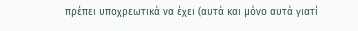πρέπει υποχρεωτικά να έχει (αυτά και μόνο αυτά γιατί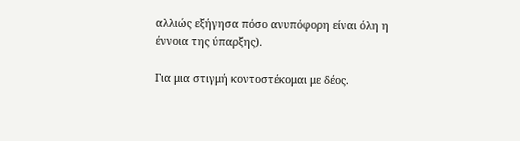αλλιώς εξήγησα πόσο ανυπόφορη είναι όλη η έννοια της ύπαρξης).

Για μια στιγμή κοντοστέκομαι με δέος.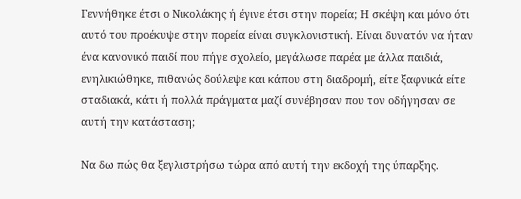Γεννήθηκε έτσι ο Νικολάκης ή έγινε έτσι στην πορεία; Η σκέψη και μόνο ότι αυτό του προέκυψε στην πορεία είναι συγκλονιστική. Είναι δυνατόν να ήταν ένα κανονικό παιδί που πήγε σχολείο, μεγάλωσε παρέα με άλλα παιδιά, ενηλικιώθηκε, πιθανώς δούλεψε και κάπου στη διαδρομή, είτε ξαφνικά είτε σταδιακά, κάτι ή πολλά πράγματα μαζί συνέβησαν που τον οδήγησαν σε αυτή την κατάσταση;

Να δω πώς θα ξεγλιστρήσω τώρα από αυτή την εκδοχή της ύπαρξης.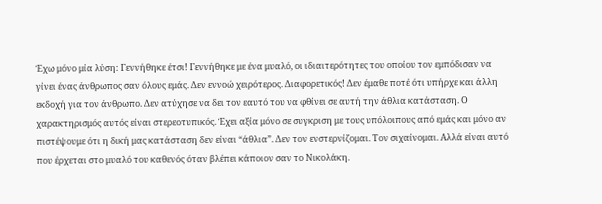Έχω μόνο μία λύση: Γεννήθηκε έτσι! Γεννήθηκε με ένα μυαλό, οι ιδιαιτερότητες του οποίου τον εμπόδισαν να γίνει ένας άνθρωπος σαν όλους εμάς. Δεν εννοώ χειρότερος. Διαφορετικός! Δεν έμαθε ποτέ ότι υπήρχε και άλλη εκδοχή για τον άνθρωπο. Δεν ατύχησε να δει τον εαυτό του να φθίνει σε αυτή την άθλια κατάσταση. Ο χαρακτηρισμός αυτός είναι στερεοτυπικός. Έχει αξία μόνο σε συγκριση με τους υπόλοιπους από εμάς και μόνο αν πιστέψουμε ότι η δική μας κατάσταση δεν είναι “άθλια”. Δεν τον ενστερνίζομαι. Τον σιχαίνομαι. Αλλά είναι αυτό που έρχεται στο μυαλό του καθενός όταν βλέπει κάποιον σαν το Νικολάκη.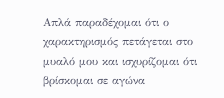Απλά παραδέχομαι ότι ο χαρακτηρισμός πετάγεται στο μυαλό μου και ισχυρίζομαι ότι βρίσκομαι σε αγώνα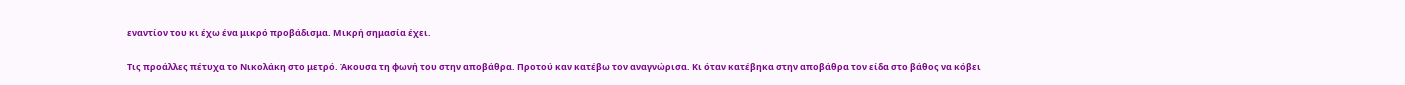εναντίον του κι έχω ένα μικρό προβάδισμα. Μικρή σημασία έχει.

Τις προάλλες πέτυχα το Νικολάκη στο μετρό. Άκουσα τη φωνή του στην αποβάθρα. Προτού καν κατέβω τον αναγνώρισα. Κι όταν κατέβηκα στην αποβάθρα τον είδα στο βάθος να κόβει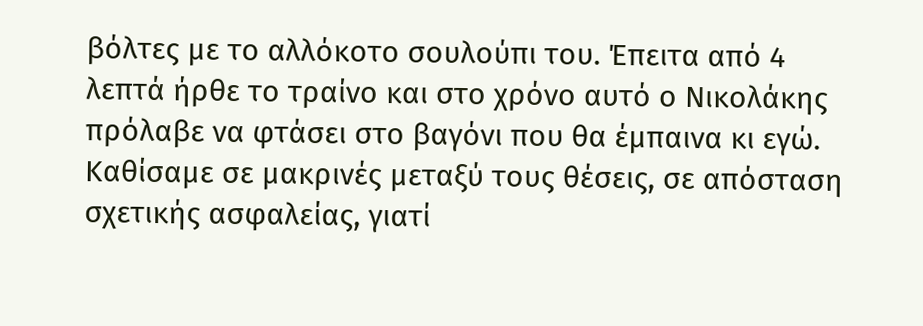βόλτες με το αλλόκοτο σουλούπι του. Έπειτα από 4 λεπτά ήρθε το τραίνο και στο χρόνο αυτό ο Νικολάκης πρόλαβε να φτάσει στο βαγόνι που θα έμπαινα κι εγώ. Καθίσαμε σε μακρινές μεταξύ τους θέσεις, σε απόσταση σχετικής ασφαλείας, γιατί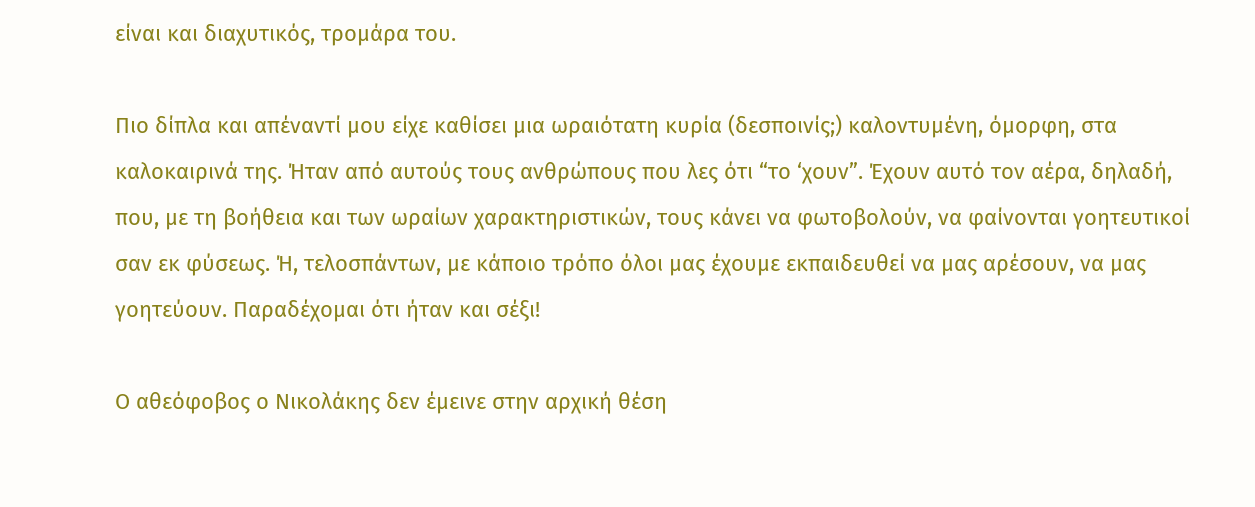είναι και διαχυτικός, τρομάρα του.

Πιο δίπλα και απέναντί μου είχε καθίσει μια ωραιότατη κυρία (δεσποινίς;) καλοντυμένη, όμορφη, στα καλοκαιρινά της. Ήταν από αυτούς τους ανθρώπους που λες ότι “το ‘χουν”. Έχουν αυτό τον αέρα, δηλαδή, που, με τη βοήθεια και των ωραίων χαρακτηριστικών, τους κάνει να φωτοβολούν, να φαίνονται γοητευτικοί σαν εκ φύσεως. Ή, τελοσπάντων, με κάποιο τρόπο όλοι μας έχουμε εκπαιδευθεί να μας αρέσουν, να μας γοητεύουν. Παραδέχομαι ότι ήταν και σέξι!

Ο αθεόφοβος ο Νικολάκης δεν έμεινε στην αρχική θέση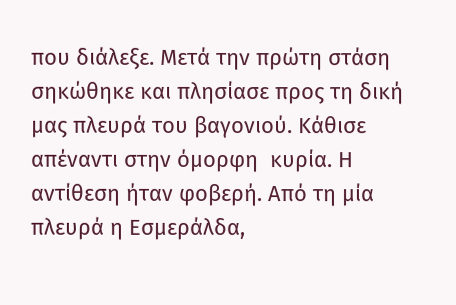που διάλεξε. Μετά την πρώτη στάση σηκώθηκε και πλησίασε προς τη δική μας πλευρά του βαγονιού. Κάθισε απέναντι στην όμορφη  κυρία. Η αντίθεση ήταν φοβερή. Από τη μία πλευρά η Εσμεράλδα,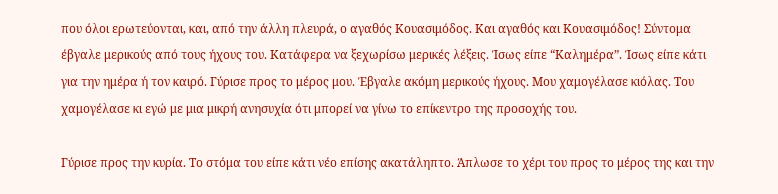που όλοι ερωτεύονται, και, από την άλλη πλευρά, ο αγαθός Κουασιμόδος. Και αγαθός και Κουασιμόδος! Σύντομα έβγαλε μερικούς από τους ήχους του. Κατάφερα να ξεχωρίσω μερικές λέξεις. Ίσως είπε “Καλημέρα”. Ίσως είπε κάτι για την ημέρα ή τον καιρό. Γύρισε προς το μέρος μου. Έβγαλε ακόμη μερικούς ήχους. Μου χαμογέλασε κιόλας. Του χαμογέλασε κι εγώ με μια μικρή ανησυχία ότι μπορεί να γίνω το επίκεντρο της προσοχής του.

Γύρισε προς την κυρία. Το στόμα του είπε κάτι νέο επίσης ακατάληπτο. Άπλωσε το χέρι του προς το μέρος της και την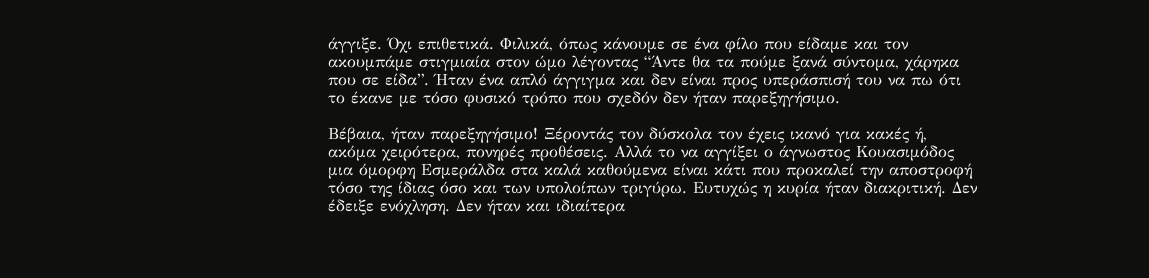άγγιξε. Όχι επιθετικά. Φιλικά, όπως κάνουμε σε ένα φίλο που είδαμε και τον ακουμπάμε στιγμιαία στον ώμο λέγοντας “Άντε θα τα πούμε ξανά σύντομα, χάρηκα που σε είδα”. Ήταν ένα απλό άγγιγμα και δεν είναι προς υπεράσπισή του να πω ότι το έκανε με τόσο φυσικό τρόπο που σχεδόν δεν ήταν παρεξηγήσιμο.

Βέβαια, ήταν παρεξηγήσιμο! Ξέροντάς τον δύσκολα τον έχεις ικανό για κακές ή, ακόμα χειρότερα, πονηρές προθέσεις. Αλλά το να αγγίξει ο άγνωστος Κουασιμόδος μια όμορφη Εσμεράλδα στα καλά καθούμενα είναι κάτι που προκαλεί την αποστροφή τόσο της ίδιας όσο και των υπολοίπων τριγύρω. Ευτυχώς η κυρία ήταν διακριτική. Δεν έδειξε ενόχληση. Δεν ήταν και ιδιαίτερα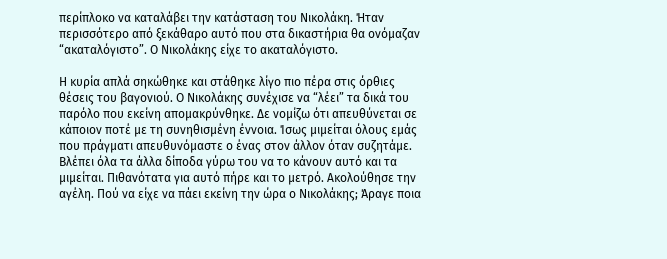περίπλοκο να καταλάβει την κατάσταση του Νικολάκη. Ήταν περισσότερο από ξεκάθαρο αυτό που στα δικαστήρια θα ονόμαζαν “ακαταλόγιστο”. Ο Νικολάκης είχε το ακαταλόγιστο.

Η κυρία απλά σηκώθηκε και στάθηκε λίγο πιο πέρα στις όρθιες θέσεις του βαγονιού. Ο Νικολάκης συνέχισε να “λέει” τα δικά του παρόλο που εκείνη απομακρύνθηκε. Δε νομίζω ότι απευθύνεται σε κάποιον ποτέ με τη συνηθισμένη έννοια. Ίσως μιμείται όλους εμάς που πράγματι απευθυνόμαστε ο ένας στον άλλον όταν συζητάμε. Βλέπει όλα τα άλλα δίποδα γύρω του να το κάνουν αυτό και τα μιμείται. Πιθανότατα για αυτό πήρε και το μετρό. Ακολούθησε την αγέλη. Πού να είχε να πάει εκείνη την ώρα ο Νικολάκης; Άραγε ποια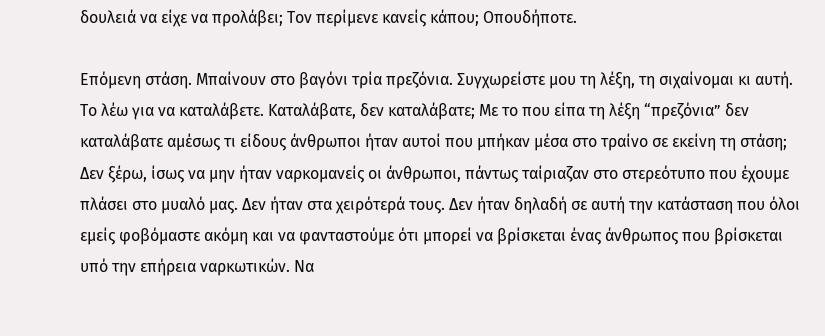δουλειά να είχε να προλάβει; Τον περίμενε κανείς κάπου; Οπουδήποτε.

Επόμενη στάση. Μπαίνουν στο βαγόνι τρία πρεζόνια. Συγχωρείστε μου τη λέξη, τη σιχαίνομαι κι αυτή. Το λέω για να καταλάβετε. Καταλάβατε, δεν καταλάβατε; Με το που είπα τη λέξη “πρεζόνια” δεν καταλάβατε αμέσως τι είδους άνθρωποι ήταν αυτοί που μπήκαν μέσα στο τραίνο σε εκείνη τη στάση; Δεν ξέρω, ίσως να μην ήταν ναρκομανείς οι άνθρωποι, πάντως ταίριαζαν στο στερεότυπο που έχουμε πλάσει στο μυαλό μας. Δεν ήταν στα χειρότερά τους. Δεν ήταν δηλαδή σε αυτή την κατάσταση που όλοι εμείς φοβόμαστε ακόμη και να φανταστούμε ότι μπορεί να βρίσκεται ένας άνθρωπος που βρίσκεται υπό την επήρεια ναρκωτικών. Να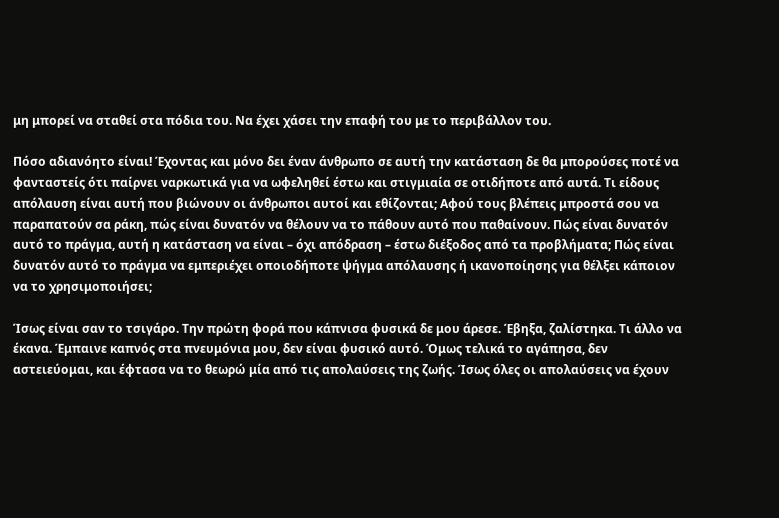μη μπορεί να σταθεί στα πόδια του. Να έχει χάσει την επαφή του με το περιβάλλον του.

Πόσο αδιανόητο είναι! Έχοντας και μόνο δει έναν άνθρωπο σε αυτή την κατάσταση δε θα μπορούσες ποτέ να φανταστείς ότι παίρνει ναρκωτικά για να ωφεληθεί έστω και στιγμιαία σε οτιδήποτε από αυτά. Τι είδους απόλαυση είναι αυτή που βιώνουν οι άνθρωποι αυτοί και εθίζονται; Αφού τους βλέπεις μπροστά σου να παραπατούν σα ράκη, πώς είναι δυνατόν να θέλουν να το πάθουν αυτό που παθαίνουν. Πώς είναι δυνατόν αυτό το πράγμα, αυτή η κατάσταση να είναι – όχι απόδραση – έστω διέξοδος από τα προβλήματα; Πώς είναι δυνατόν αυτό το πράγμα να εμπεριέχει οποιοδήποτε ψήγμα απόλαυσης ή ικανοποίησης για θέλξει κάποιον να το χρησιμοποιήσει;

Ίσως είναι σαν το τσιγάρο. Την πρώτη φορά που κάπνισα φυσικά δε μου άρεσε. Έβηξα, ζαλίστηκα. Τι άλλο να έκανα. Έμπαινε καπνός στα πνευμόνια μου, δεν είναι φυσικό αυτό. Όμως τελικά το αγάπησα, δεν αστειεύομαι, και έφτασα να το θεωρώ μία από τις απολαύσεις της ζωής. Ίσως όλες οι απολαύσεις να έχουν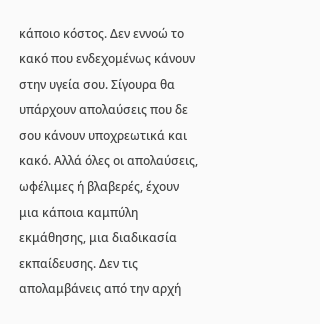κάποιο κόστος. Δεν εννοώ το κακό που ενδεχομένως κάνουν στην υγεία σου. Σίγουρα θα υπάρχουν απολαύσεις που δε σου κάνουν υποχρεωτικά και κακό. Αλλά όλες οι απολαύσεις, ωφέλιμες ή βλαβερές, έχουν μια κάποια καμπύλη εκμάθησης, μια διαδικασία εκπαίδευσης. Δεν τις απολαμβάνεις από την αρχή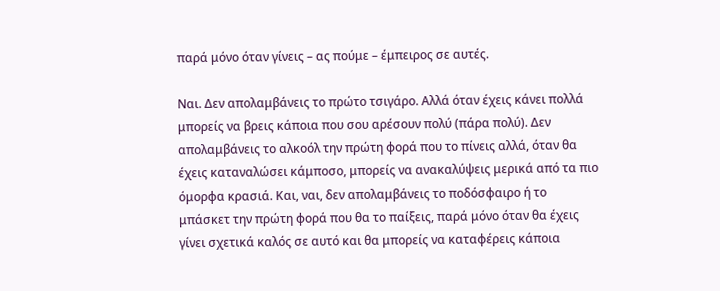παρά μόνο όταν γίνεις – ας πούμε – έμπειρος σε αυτές.

Ναι. Δεν απολαμβάνεις το πρώτο τσιγάρο. Αλλά όταν έχεις κάνει πολλά μπορείς να βρεις κάποια που σου αρέσουν πολύ (πάρα πολύ). Δεν απολαμβάνεις το αλκοόλ την πρώτη φορά που το πίνεις αλλά, όταν θα έχεις καταναλώσει κάμποσο, μπορείς να ανακαλύψεις μερικά από τα πιο όμορφα κρασιά. Και, ναι, δεν απολαμβάνεις το ποδόσφαιρο ή το μπάσκετ την πρώτη φορά που θα το παίξεις, παρά μόνο όταν θα έχεις γίνει σχετικά καλός σε αυτό και θα μπορείς να καταφέρεις κάποια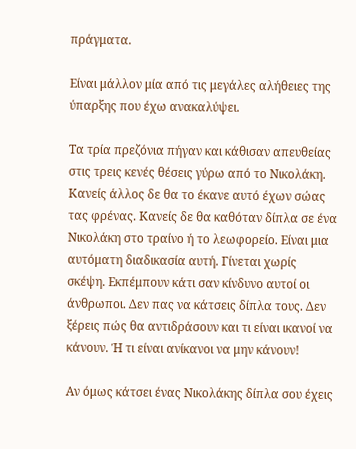πράγματα.

Είναι μάλλον μία από τις μεγάλες αλήθειες της ύπαρξης που έχω ανακαλύψει.

Τα τρία πρεζόνια πήγαν και κάθισαν απευθείας στις τρεις κενές θέσεις γύρω από το Νικολάκη. Κανείς άλλος δε θα το έκανε αυτό έχων σώας τας φρένας. Κανείς δε θα καθόταν δίπλα σε ένα Νικολάκη στο τραίνο ή το λεωφορείο. Είναι μια αυτόματη διαδικασία αυτή. Γίνεται χωρίς σκέψη. Εκπέμπουν κάτι σαν κίνδυνο αυτοί οι άνθρωποι. Δεν πας να κάτσεις δίπλα τους. Δεν ξέρεις πώς θα αντιδράσουν και τι είναι ικανοί να κάνουν. Ή τι είναι ανίκανοι να μην κάνουν!

Αν όμως κάτσει ένας Νικολάκης δίπλα σου έχεις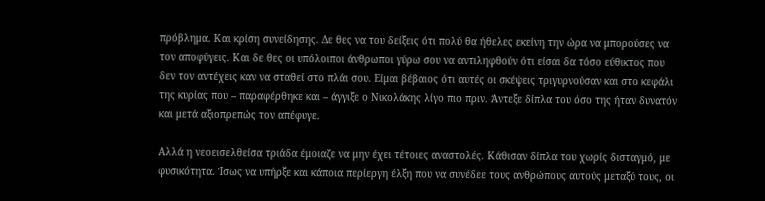πρόβλημα. Και κρίση συνείδησης. Δε θες να του δείξεις ότι πολύ θα ήθελες εκείνη την ώρα να μπορούσες να τον αποφύγεις. Και δε θες οι υπόλοιποι άνθρωποι γύρω σου να αντιληφθούν ότι είσαι δα τόσο εύθικτος που δεν τον αντέχεις καν να σταθεί στο πλάι σου. Είμαι βέβαιος ότι αυτές οι σκέψεις τριγυρνούσαν και στο κεφάλι της κυρίας που – παραφέρθηκε και – άγγιξε ο Νικολάκης λίγο πιο πριν. Άντεξε δίπλα του όσο της ήταν δυνατόν και μετά αξιοπρεπώς τον απέφυγε.

Αλλά η νεοεισελθείσα τριάδα έμοιαζε να μην έχει τέτοιες αναστολές. Κάθισαν δίπλα του χωρίς δισταγμό, με φυσικότητα. Ίσως να υπήρξε και κάποια περίεργη έλξη που να συνέδεε τους ανθρώπους αυτούς μεταξύ τους, οι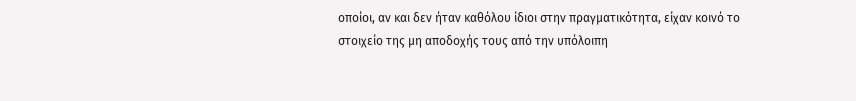οποίοι, αν και δεν ήταν καθόλου ίδιοι στην πραγματικότητα, είχαν κοινό το στοιχείο της μη αποδοχής τους από την υπόλοιπη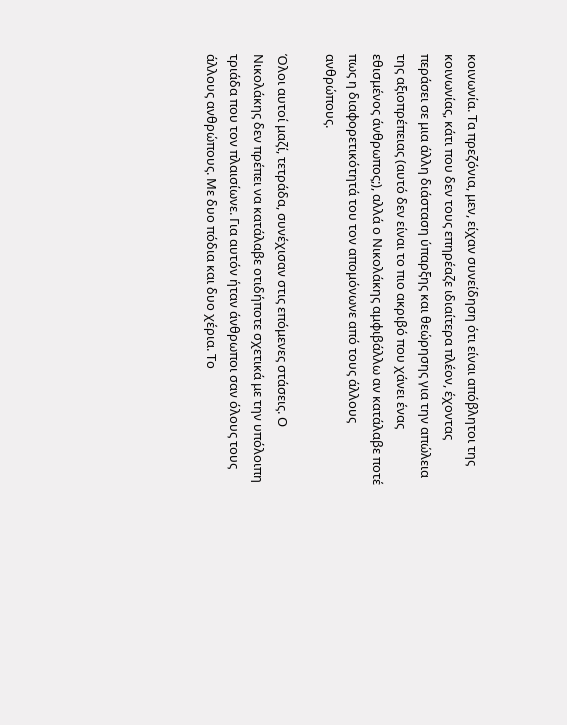κοινωνία. Τα πρεζόνια, μεν, είχαν συνείδηση ότι είναι απόβλητοι της κοινωνίας, κάτι που δεν τους επηρέαζε ιδιαίτερα πλέον, έχοντας περάσει σε μια άλλη διάσταση ύπαρξης και θεώρησης για την απώλεια της αξιοπρέπειας (αυτό δεν είναι το πιο ακριβό που χάνει ένας εθισμένος άνθρωπος;), αλλά ο Νικολάκης αμφιβάλλω αν κατάλαβε ποτέ πως η διαφορετικότητά του τον απομόνωνε από τους άλλους ανθρώπους.

Όλοι αυτοί μαζί, τετράδα, συνέχισαν στις επόμενες στάσεις. Ο Νικολάκης δεν πρέπει να κατάλαβε οτιδήποτε σχετικά με την υπόλοιπη τριάδα που τον πλαισίωνε. Για αυτόν ήταν άνθρωποι σαν όλους τους άλλους ανθρώπους. Με δυο πόδια και δυο χέρια. Το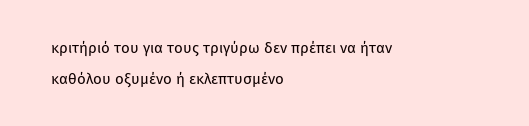κριτήριό του για τους τριγύρω δεν πρέπει να ήταν καθόλου οξυμένο ή εκλεπτυσμένο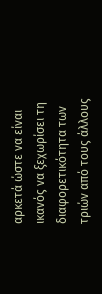αρκετά ώστε να είναι ικανός να ξεχωρίσει τη διαφορετικότητα των τριών από τους άλλους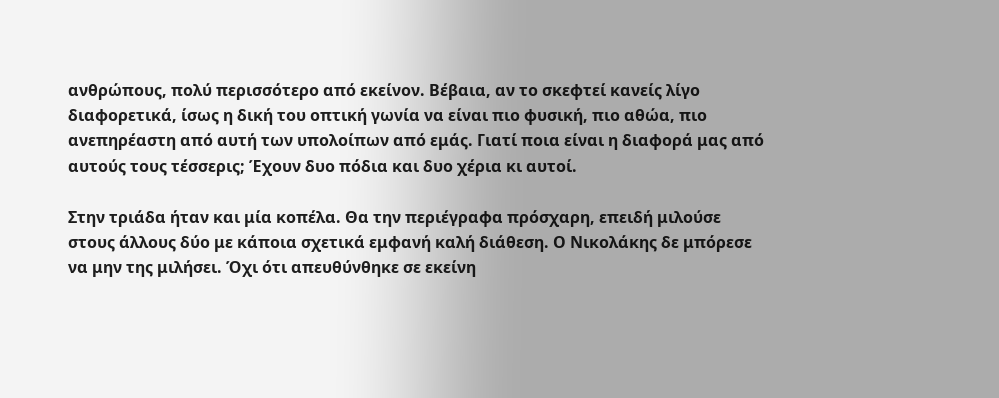ανθρώπους, πολύ περισσότερο από εκείνον. Βέβαια, αν το σκεφτεί κανείς λίγο διαφορετικά, ίσως η δική του οπτική γωνία να είναι πιο φυσική, πιο αθώα, πιο ανεπηρέαστη από αυτή των υπολοίπων από εμάς. Γιατί ποια είναι η διαφορά μας από αυτούς τους τέσσερις; Έχουν δυο πόδια και δυο χέρια κι αυτοί.

Στην τριάδα ήταν και μία κοπέλα. Θα την περιέγραφα πρόσχαρη, επειδή μιλούσε στους άλλους δύο με κάποια σχετικά εμφανή καλή διάθεση. Ο Νικολάκης δε μπόρεσε να μην της μιλήσει. Όχι ότι απευθύνθηκε σε εκείνη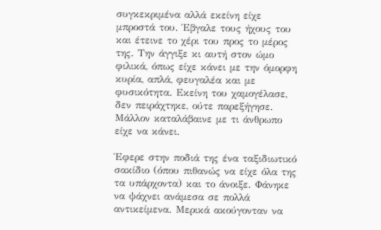συγκεκριμένα αλλά εκείνη είχε μπροστά του. Έβγαλε τους ήχους του και έτεινε το χέρι του προς το μέρος της. Την άγγιξε κι αυτή στον ώμο φιλικά, όπως είχε κάνει με την όμορφη κυρία, απλά, φευγαλέα και με φυσικότητα. Εκείνη του χαμογέλασε, δεν πειράχτηκε, ούτε παρεξήγησε. Μάλλον καταλάβαινε με τι άνθρωπο είχε να κάνει.

Έφερε στην ποδιά της ένα ταξιδιωτικό σακίδιο (όπου πιθανώς να είχε όλα της τα υπάρχοντα) και το άνοιξε. Φάνηκε να ψάχνει ανάμεσα σε πολλά αντικείμενα. Μερικά ακούγονταν να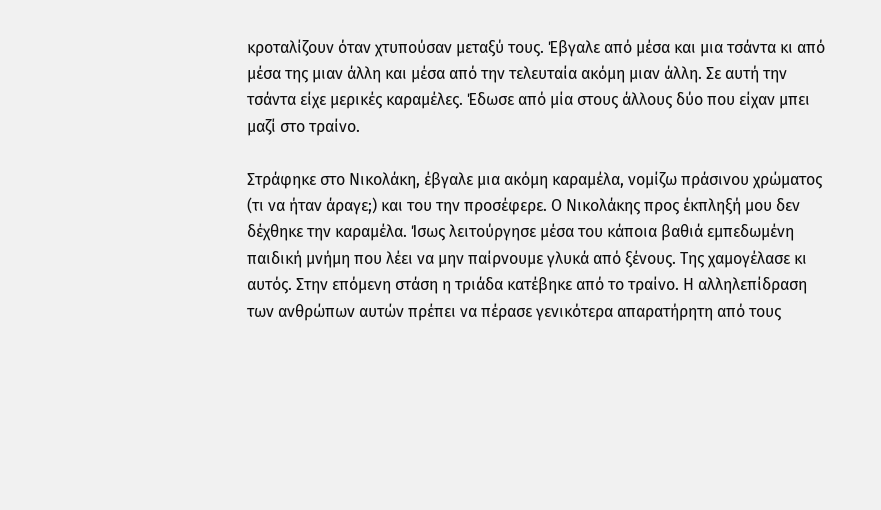κροταλίζουν όταν χτυπούσαν μεταξύ τους. Έβγαλε από μέσα και μια τσάντα κι από μέσα της μιαν άλλη και μέσα από την τελευταία ακόμη μιαν άλλη. Σε αυτή την τσάντα είχε μερικές καραμέλες. Έδωσε από μία στους άλλους δύο που είχαν μπει μαζί στο τραίνο.

Στράφηκε στο Νικολάκη, έβγαλε μια ακόμη καραμέλα, νομίζω πράσινου χρώματος (τι να ήταν άραγε;) και του την προσέφερε. Ο Νικολάκης προς έκπληξή μου δεν δέχθηκε την καραμέλα. Ίσως λειτούργησε μέσα του κάποια βαθιά εμπεδωμένη παιδική μνήμη που λέει να μην παίρνουμε γλυκά από ξένους. Της χαμογέλασε κι αυτός. Στην επόμενη στάση η τριάδα κατέβηκε από το τραίνο. Η αλληλεπίδραση των ανθρώπων αυτών πρέπει να πέρασε γενικότερα απαρατήρητη από τους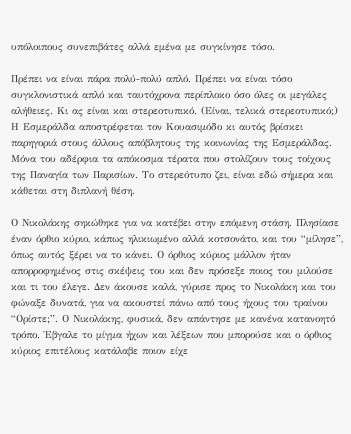υπόλοιπους συνεπιβάτες αλλά εμένα με συγκίνησε τόσο.

Πρέπει να είναι πάρα πολύ-πολύ απλό. Πρέπει να είναι τόσο συγκλονιστικά απλό και ταυτόχρονα περίπλοκο όσο όλες οι μεγάλες αλήθειες. Κι ας είναι και στερεοτυπικό. (Είναι, τελικά στερεοτυπικό;) Η Εσμεράλδα αποστρέφεται τον Κουασιμόδο κι αυτός βρίσκει παρηγοριά στους άλλους απόβλητους της κοινωνίας της Εσμεράλδας. Μόνα του αδέρφια τα απόκοσμα τέρατα που στολίζουν τους τοίχους της Παναγία των Παρισίων. Το στερεότυπο ζει, είναι εδώ σήμερα και κάθεται στη διπλανή θέση.

Ο Νικολάκης σηκώθηκε για να κατέβει στην επόμενη στάση. Πλησίασε έναν όρθιο κύριο, κάπως ηλικιωμένο αλλά κοτσονάτο, και του “μίλησε”, όπως αυτός ξέρει να το κάνει. Ο όρθιος κύριος μάλλον ήταν απορροφημένος στις σκέψεις του και δεν πρόσεξε ποιος του μιλούσε και τι του έλεγε. Δεν άκουσε καλά, γύρισε προς το Νικολάκη και του φώναξε δυνατά, για να ακουστεί πάνω από τους ήχους του τραίνου “Ορίστε;”. Ο Νικολάκης, φυσικά, δεν απάντησε με κανένα κατανοητό τρόπο. Έβγαλε το μίγμα ήχων και λέξεων που μπορούσε και ο όρθιος κύριος επιτέλους κατάλαβε ποιον είχε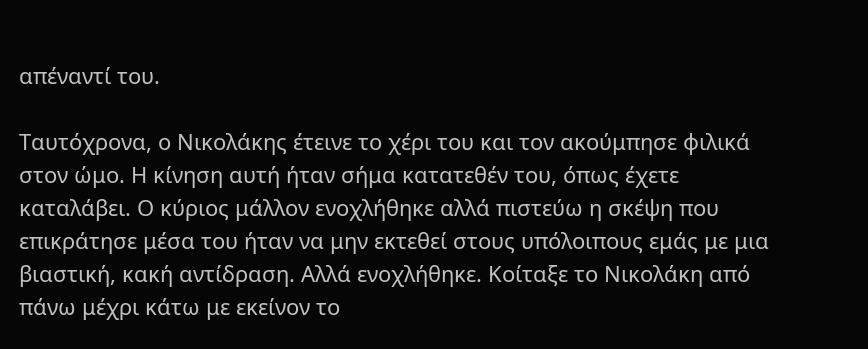απέναντί του.

Ταυτόχρονα, ο Νικολάκης έτεινε το χέρι του και τον ακούμπησε φιλικά στον ώμο. Η κίνηση αυτή ήταν σήμα κατατεθέν του, όπως έχετε καταλάβει. Ο κύριος μάλλον ενοχλήθηκε αλλά πιστεύω η σκέψη που επικράτησε μέσα του ήταν να μην εκτεθεί στους υπόλοιπους εμάς με μια βιαστική, κακή αντίδραση. Αλλά ενοχλήθηκε. Κοίταξε το Νικολάκη από πάνω μέχρι κάτω με εκείνον το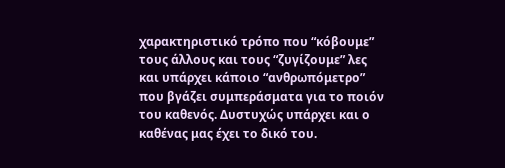χαρακτηριστικό τρόπο που “κόβουμε” τους άλλους και τους “ζυγίζουμε” λες και υπάρχει κάποιο “ανθρωπόμετρο” που βγάζει συμπεράσματα για το ποιόν του καθενός. Δυστυχώς υπάρχει και ο καθένας μας έχει το δικό του.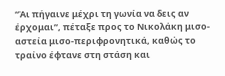“Άι πήγαινε μέχρι τη γωνία να δεις αν έρχομαι”, πέταξε προς το Νικολάκη μισο-αστεία μισο-περιφρονητικά, καθώς το τραίνο έφτανε στη στάση και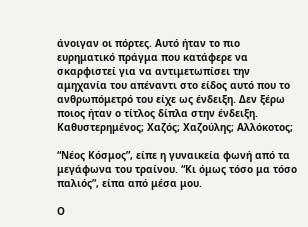άνοιγαν οι πόρτες. Αυτό ήταν το πιο ευρηματικό πράγμα που κατάφερε να σκαρφιστεί για να αντιμετωπίσει την αμηχανία του απέναντι στο είδος αυτό που το ανθρωπόμετρό του είχε ως ένδειξη. Δεν ξέρω ποιος ήταν ο τίτλος δίπλα στην ένδειξη. Καθυστερημένος; Χαζός; Χαζούλης; Αλλόκοτος;

“Νέος Κόσμος”, είπε η γυναικεία φωνή από τα μεγάφωνα του τραίνου. “Κι όμως τόσο μα τόσο παλιός”, είπα από μέσα μου.

Ο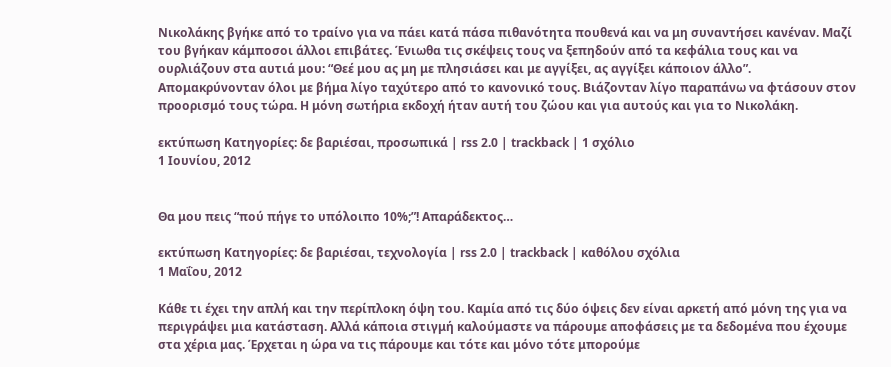Νικολάκης βγήκε από το τραίνο για να πάει κατά πάσα πιθανότητα πουθενά και να μη συναντήσει κανέναν. Μαζί του βγήκαν κάμποσοι άλλοι επιβάτες. Ένιωθα τις σκέψεις τους να ξεπηδούν από τα κεφάλια τους και να ουρλιάζουν στα αυτιά μου: “Θεέ μου ας μη με πλησιάσει και με αγγίξει, ας αγγίξει κάποιον άλλο”. Απομακρύνονταν όλοι με βήμα λίγο ταχύτερο από το κανονικό τους. Βιάζονταν λίγο παραπάνω να φτάσουν στον προορισμό τους τώρα. Η μόνη σωτήρια εκδοχή ήταν αυτή του ζώου και για αυτούς και για το Νικολάκη.

εκτύπωση Κατηγορίες: δε βαριέσαι, προσωπικά | rss 2.0 | trackback | 1 σχόλιο
1 Ιουνίου, 2012


Θα μου πεις “πού πήγε το υπόλοιπο 10%;”! Απαράδεκτος…

εκτύπωση Κατηγορίες: δε βαριέσαι, τεχνολογία | rss 2.0 | trackback | καθόλου σχόλια
1 Μαΐου, 2012

Κάθε τι έχει την απλή και την περίπλοκη όψη του. Καμία από τις δύο όψεις δεν είναι αρκετή από μόνη της για να περιγράψει μια κατάσταση. Αλλά κάποια στιγμή καλούμαστε να πάρουμε αποφάσεις με τα δεδομένα που έχουμε στα χέρια μας. Έρχεται η ώρα να τις πάρουμε και τότε και μόνο τότε μπορούμε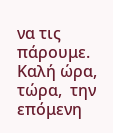να τις πάρουμε. Καλή ώρα, τώρα,  την επόμενη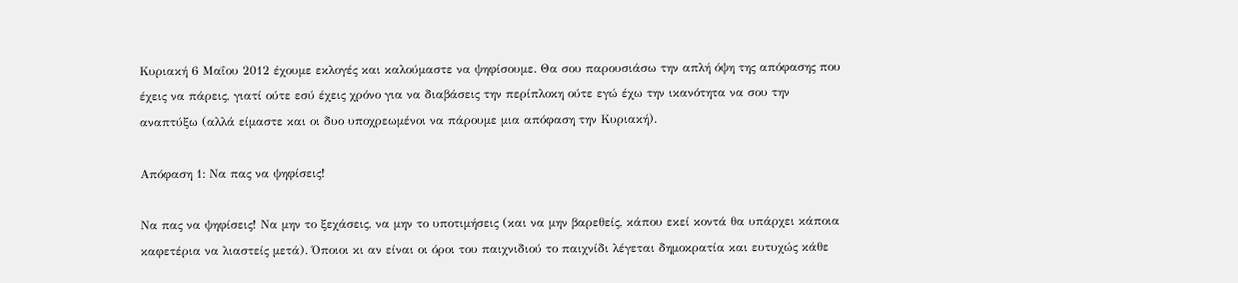Κυριακή 6 Μαΐου 2012 έχουμε εκλογές και καλούμαστε να ψηφίσουμε. Θα σου παρουσιάσω την απλή όψη της απόφασης που έχεις να πάρεις, γιατί ούτε εσύ έχεις χρόνο για να διαβάσεις την περίπλοκη ούτε εγώ έχω την ικανότητα να σου την αναπτύξω (αλλά είμαστε και οι δυο υποχρεωμένοι να πάρουμε μια απόφαση την Κυριακή).

Απόφαση 1: Να πας να ψηφίσεις!

Να πας να ψηφίσεις! Να μην το ξεχάσεις, να μην το υποτιμήσεις (και να μην βαρεθείς, κάπου εκεί κοντά θα υπάρχει κάποια καφετέρια να λιαστείς μετά). Όποιοι κι αν είναι οι όροι του παιχνιδιού το παιχνίδι λέγεται δημοκρατία και ευτυχώς κάθε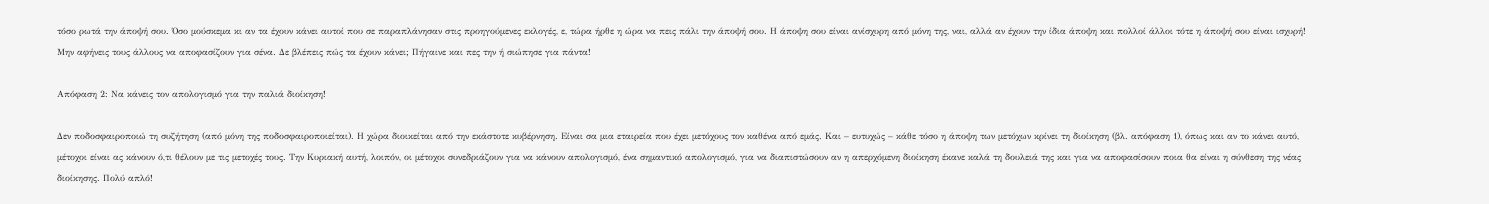τόσο ρωτά την άποψή σου. Όσο μούσκεμα κι αν τα έχουν κάνει αυτοί που σε παραπλάνησαν στις προηγούμενες εκλογές, ε, τώρα ήρθε η ώρα να πεις πάλι την άποψή σου. Η άποψη σου είναι ανίσχυρη από μόνη της, ναι, αλλά αν έχουν την ίδια άποψη και πολλοί άλλοι τότε η άποψή σου είναι ισχυρή! Μην αφήνεις τους άλλους να αποφασίζουν για σένα. Δε βλέπεις πώς τα έχουν κάνει; Πήγαινε και πες την ή σιώπησε για πάντα!

Απόφαση 2: Να κάνεις τον απολογισμό για την παλιά διοίκηση!

Δεν ποδοσφαιροποιώ τη συζήτηση (από μόνη της ποδοσφαιροποιείται). Η χώρα διοικείται από την εκάστοτε κυβέρνηση. Είναι σα μια εταιρεία που έχει μετόχους τον καθένα από εμάς. Και – ευτυχώς – κάθε τόσο η άποψη των μετόχων κρίνει τη διοίκηση (βλ. απόφαση 1), όπως και αν το κάνει αυτό, μέτοχοι είναι ας κάνουν ό,τι θέλουν με τις μετοχές τους. Την Κυριακή αυτή, λοιπόν, οι μέτοχοι συνεδριάζουν για να κάνουν απολογισμό, ένα σημαντικό απολογισμό, για να διαπιστώσουν αν η απερχόμενη διοίκηση έκανε καλά τη δουλειά της και για να αποφασίσουν ποια θα είναι η σύνθεση της νέας διοίκησης. Πολύ απλό!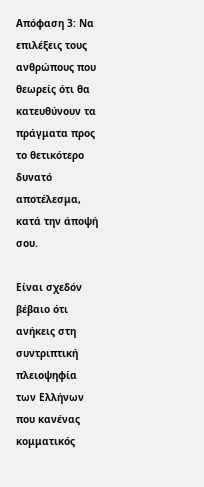Απόφαση 3: Να επιλέξεις τους ανθρώπους που θεωρείς ότι θα κατευθύνουν τα πράγματα προς το θετικότερο δυνατό αποτέλεσμα, κατά την άποψή σου.

Είναι σχεδόν βέβαιο ότι ανήκεις στη συντριπτική πλειοψηφία των Ελλήνων που κανένας κομματικός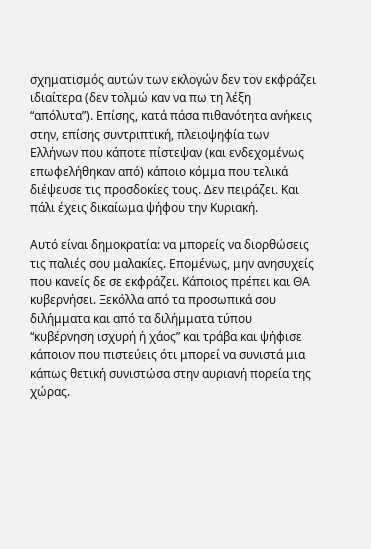σχηματισμός αυτών των εκλογών δεν τον εκφράζει ιδιαίτερα (δεν τολμώ καν να πω τη λέξη “απόλυτα”). Επίσης, κατά πάσα πιθανότητα ανήκεις στην, επίσης συντριπτική, πλειοψηφία των Ελλήνων που κάποτε πίστεψαν (και ενδεχομένως επωφελήθηκαν από) κάποιο κόμμα που τελικά διέψευσε τις προσδοκίες τους. Δεν πειράζει. Και πάλι έχεις δικαίωμα ψήφου την Κυριακή.

Αυτό είναι δημοκρατία: να μπορείς να διορθώσεις τις παλιές σου μαλακίες. Επομένως, μην ανησυχείς που κανείς δε σε εκφράζει. Κάποιος πρέπει και ΘΑ κυβερνήσει. Ξεκόλλα από τα προσωπικά σου διλήμματα και από τα διλήμματα τύπου “κυβέρνηση ισχυρή ή χάος” και τράβα και ψήφισε κάποιον που πιστεύεις ότι μπορεί να συνιστά μια κάπως θετική συνιστώσα στην αυριανή πορεία της χώρας.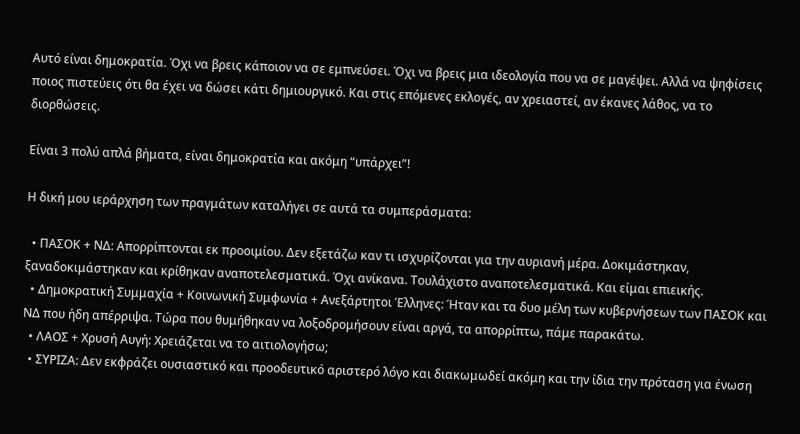Αυτό είναι δημοκρατία. Όχι να βρεις κάποιον να σε εμπνεύσει. Όχι να βρεις μια ιδεολογία που να σε μαγέψει. Αλλά να ψηφίσεις ποιος πιστεύεις ότι θα έχει να δώσει κάτι δημιουργικό. Και στις επόμενες εκλογές, αν χρειαστεί, αν έκανες λάθος, να το διορθώσεις.

Είναι 3 πολύ απλά βήματα, είναι δημοκρατία και ακόμη “υπάρχει”!

Η δική μου ιεράρχηση των πραγμάτων καταλήγει σε αυτά τα συμπεράσματα:

  • ΠΑΣΟΚ + ΝΔ: Απορρίπτονται εκ προοιμίου. Δεν εξετάζω καν τι ισχυρίζονται για την αυριανή μέρα. Δοκιμάστηκαν, ξαναδοκιμάστηκαν και κρίθηκαν αναποτελεσματικά. Όχι ανίκανα. Τουλάχιστο αναποτελεσματικά. Και είμαι επιεικής.
  • Δημοκρατική Συμμαχία + Κοινωνική Συμφωνία + Ανεξάρτητοι Έλληνες: Ήταν και τα δυο μέλη των κυβερνήσεων των ΠΑΣΟΚ και ΝΔ που ήδη απέρριψα. Τώρα που θυμήθηκαν να λοξοδρομήσουν είναι αργά, τα απορρίπτω, πάμε παρακάτω.
  • ΛΑΟΣ + Χρυσή Αυγή: Χρειάζεται να το αιτιολογήσω;
  • ΣΥΡΙΖΑ: Δεν εκφράζει ουσιαστικό και προοδευτικό αριστερό λόγο και διακωμωδεί ακόμη και την ίδια την πρόταση για ένωση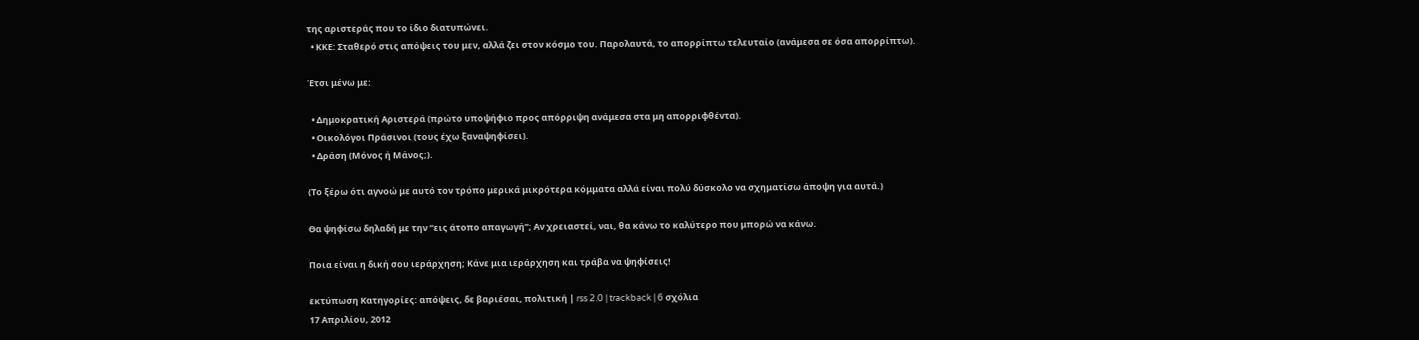της αριστεράς που το ίδιο διατυπώνει.
  • ΚΚΕ: Σταθερό στις απόψεις του μεν, αλλά ζει στον κόσμο του. Παρολαυτά, το απορρίπτω τελευταίο (ανάμεσα σε όσα απορρίπτω).

Έτσι μένω με:

  • Δημοκρατική Αριστερά (πρώτο υποψήφιο προς απόρριψη ανάμεσα στα μη απορριφθέντα).
  • Οικολόγοι Πράσινοι (τους έχω ξαναψηφίσει).
  • Δράση (Μόνος ή Μάνος;).

(Το ξέρω ότι αγνοώ με αυτό τον τρόπο μερικά μικρότερα κόμματα αλλά είναι πολύ δύσκολο να σχηματίσω άποψη για αυτά.)

Θα ψηφίσω δηλαδή με την “εις άτοπο απαγωγή”; Αν χρειαστεί, ναι, θα κάνω το καλύτερο που μπορώ να κάνω.

Ποια είναι η δική σου ιεράρχηση; Κάνε μια ιεράρχηση και τράβα να ψηφίσεις!

εκτύπωση Κατηγορίες: απόψεις, δε βαριέσαι, πολιτική | rss 2.0 | trackback | 6 σχόλια
17 Απριλίου, 2012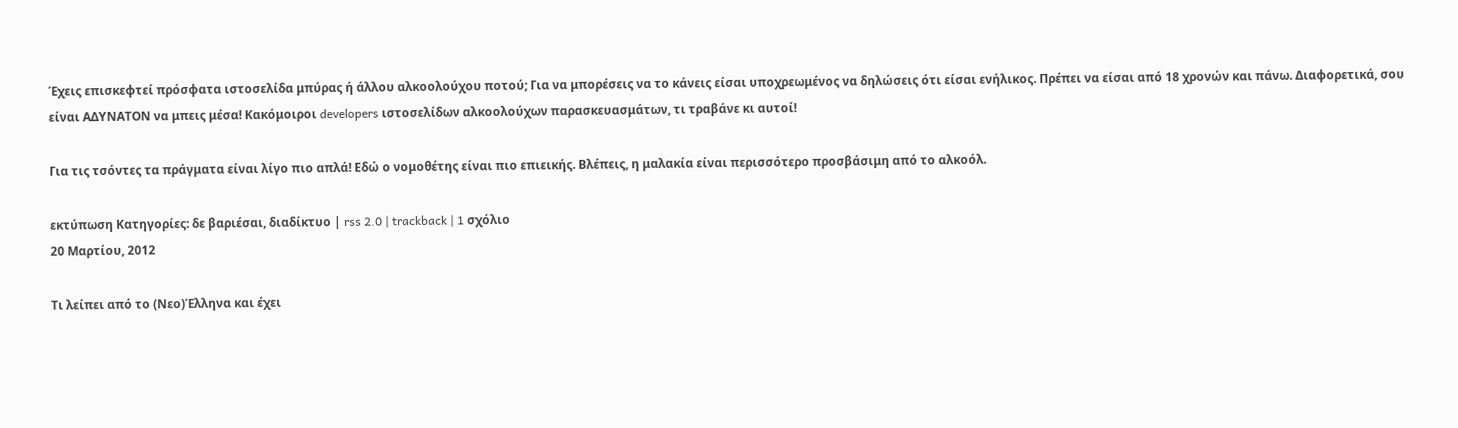Έχεις επισκεφτεί πρόσφατα ιστοσελίδα μπύρας ή άλλου αλκοολούχου ποτού; Για να μπορέσεις να το κάνεις είσαι υποχρεωμένος να δηλώσεις ότι είσαι ενήλικος. Πρέπει να είσαι από 18 χρονών και πάνω. Διαφορετικά, σου είναι ΑΔΥΝΑΤΟΝ να μπεις μέσα! Κακόμοιροι developers ιστοσελίδων αλκοολούχων παρασκευασμάτων, τι τραβάνε κι αυτοί!

Για τις τσόντες τα πράγματα είναι λίγο πιο απλά! Εδώ ο νομοθέτης είναι πιο επιεικής. Βλέπεις, η μαλακία είναι περισσότερο προσβάσιμη από το αλκοόλ.

εκτύπωση Κατηγορίες: δε βαριέσαι, διαδίκτυο | rss 2.0 | trackback | 1 σχόλιο
20 Μαρτίου, 2012

Τι λείπει από το (Νεο)Έλληνα και έχει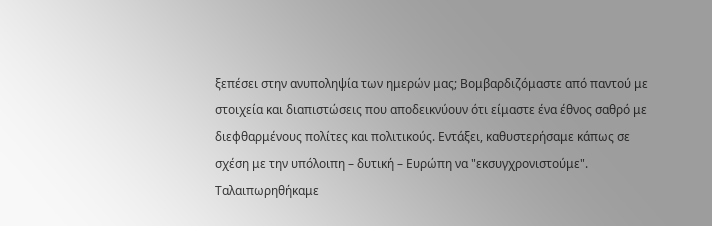ξεπέσει στην ανυποληψία των ημερών μας; Βομβαρδιζόμαστε από παντού με στοιχεία και διαπιστώσεις που αποδεικνύουν ότι είμαστε ένα έθνος σαθρό με διεφθαρμένους πολίτες και πολιτικούς. Εντάξει, καθυστερήσαμε κάπως σε σχέση με την υπόλοιπη – δυτική – Ευρώπη να "εκσυγχρονιστούμε". Ταλαιπωρηθήκαμε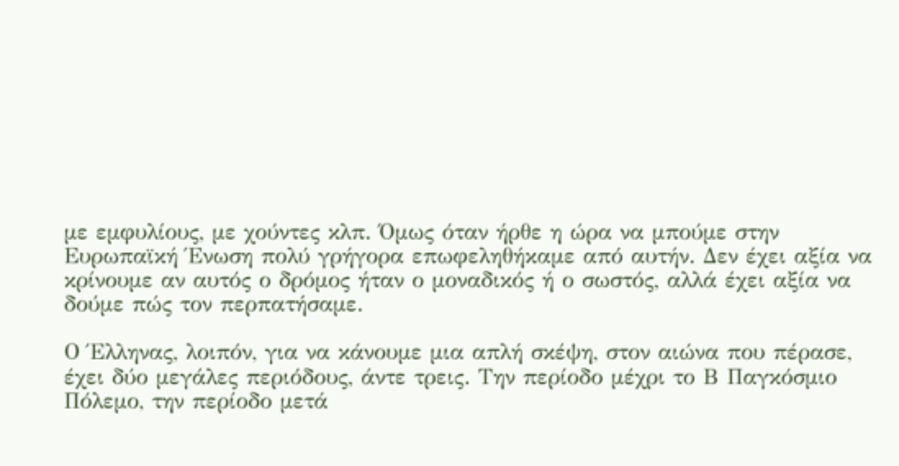με εμφυλίους, με χούντες κλπ. Όμως όταν ήρθε η ώρα να μπούμε στην Ευρωπαϊκή Ένωση πολύ γρήγορα επωφεληθήκαμε από αυτήν. Δεν έχει αξία να κρίνουμε αν αυτός ο δρόμος ήταν ο μοναδικός ή ο σωστός, αλλά έχει αξία να δούμε πώς τον περπατήσαμε.

Ο Έλληνας, λοιπόν, για να κάνουμε μια απλή σκέψη, στον αιώνα που πέρασε, έχει δύο μεγάλες περιόδους, άντε τρεις. Την περίοδο μέχρι το Β Παγκόσμιο Πόλεμο, την περίοδο μετά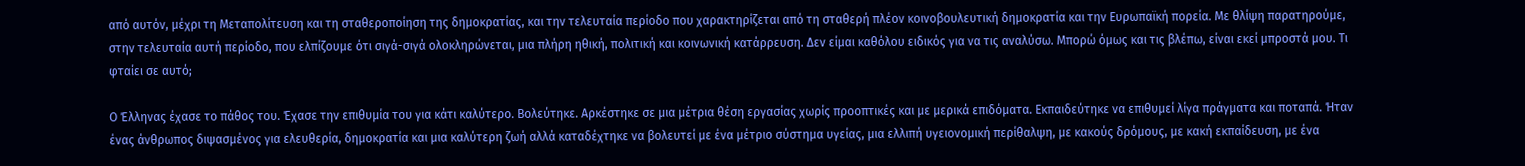από αυτόν, μέχρι τη Μεταπολίτευση και τη σταθεροποίηση της δημοκρατίας, και την τελευταία περίοδο που χαρακτηρίζεται από τη σταθερή πλέον κοινοβουλευτική δημοκρατία και την Ευρωπαϊκή πορεία. Με θλίψη παρατηρούμε, στην τελευταία αυτή περίοδο, που ελπίζουμε ότι σιγά-σιγά ολοκληρώνεται, μια πλήρη ηθική, πολιτική και κοινωνική κατάρρευση. Δεν είμαι καθόλου ειδικός για να τις αναλύσω. Μπορώ όμως και τις βλέπω, είναι εκεί μπροστά μου. Τι φταίει σε αυτό;

Ο Έλληνας έχασε το πάθος του. Έχασε την επιθυμία του για κάτι καλύτερο. Βολεύτηκε. Αρκέστηκε σε μια μέτρια θέση εργασίας χωρίς προοπτικές και με μερικά επιδόματα. Εκπαιδεύτηκε να επιθυμεί λίγα πράγματα και ποταπά. Ήταν ένας άνθρωπος διψασμένος για ελευθερία, δημοκρατία και μια καλύτερη ζωή αλλά καταδέχτηκε να βολευτεί με ένα μέτριο σύστημα υγείας, μια ελλιπή υγειονομική περίθαλψη, με κακούς δρόμους, με κακή εκπαίδευση, με ένα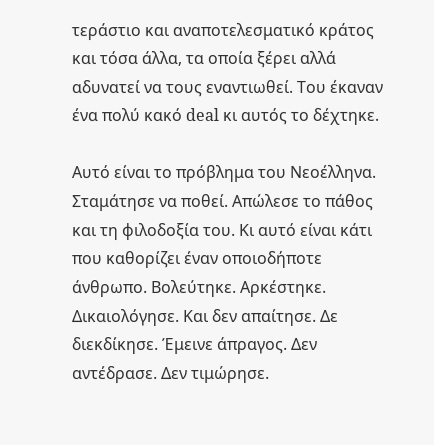τεράστιο και αναποτελεσματικό κράτος και τόσα άλλα, τα οποία ξέρει αλλά αδυνατεί να τους εναντιωθεί. Του έκαναν ένα πολύ κακό deal κι αυτός το δέχτηκε.

Αυτό είναι το πρόβλημα του Νεοέλληνα. Σταμάτησε να ποθεί. Απώλεσε το πάθος και τη φιλοδοξία του. Κι αυτό είναι κάτι που καθορίζει έναν οποιοδήποτε άνθρωπο. Βολεύτηκε. Αρκέστηκε. Δικαιολόγησε. Και δεν απαίτησε. Δε διεκδίκησε. Έμεινε άπραγος. Δεν αντέδρασε. Δεν τιμώρησε.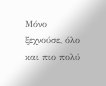Μόνο ξεχνούσε, όλο και πιο πολύ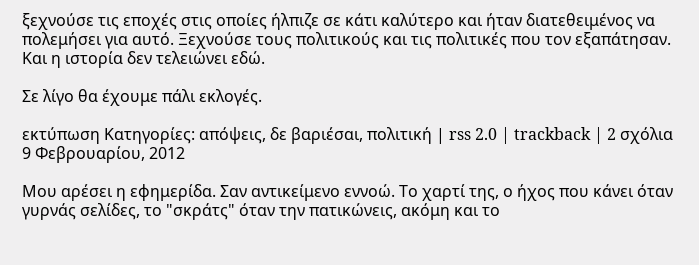ξεχνούσε τις εποχές στις οποίες ήλπιζε σε κάτι καλύτερο και ήταν διατεθειμένος να πολεμήσει για αυτό. Ξεχνούσε τους πολιτικούς και τις πολιτικές που τον εξαπάτησαν. Και η ιστορία δεν τελειώνει εδώ.

Σε λίγο θα έχουμε πάλι εκλογές.

εκτύπωση Κατηγορίες: απόψεις, δε βαριέσαι, πολιτική | rss 2.0 | trackback | 2 σχόλια
9 Φεβρουαρίου, 2012

Μου αρέσει η εφημερίδα. Σαν αντικείμενο εννοώ. Το χαρτί της, ο ήχος που κάνει όταν γυρνάς σελίδες, το "σκράτς" όταν την πατικώνεις, ακόμη και το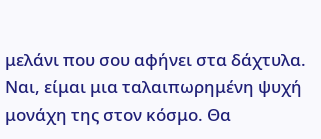μελάνι που σου αφήνει στα δάχτυλα. Ναι, είμαι μια ταλαιπωρημένη ψυχή μονάχη της στον κόσμο. Θα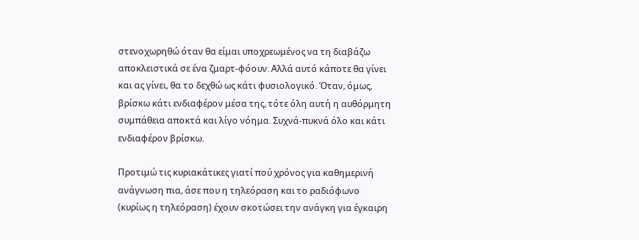στενοχωρηθώ όταν θα είμαι υποχρεωμένος να τη διαβάζω αποκλειστικά σε ένα ζμαρτ-φόουν. Αλλά αυτό κάποτε θα γίνει και ας γίνει, θα το δεχθώ ως κάτι φυσιολογικό. Όταν, όμως, βρίσκω κάτι ενδιαφέρον μέσα της, τότε όλη αυτή η αυθόρμητη συμπάθεια αποκτά και λίγο νόημα. Συχνά-πυκνά όλο και κάτι ενδιαφέρον βρίσκω.

Προτιμώ τις κυριακάτικες γιατί πού χρόνος για καθημερινή ανάγνωση πια, άσε που η τηλεόραση και το ραδιόφωνο (κυρίως η τηλεόραση) έχουν σκοτώσει την ανάγκη για έγκαιρη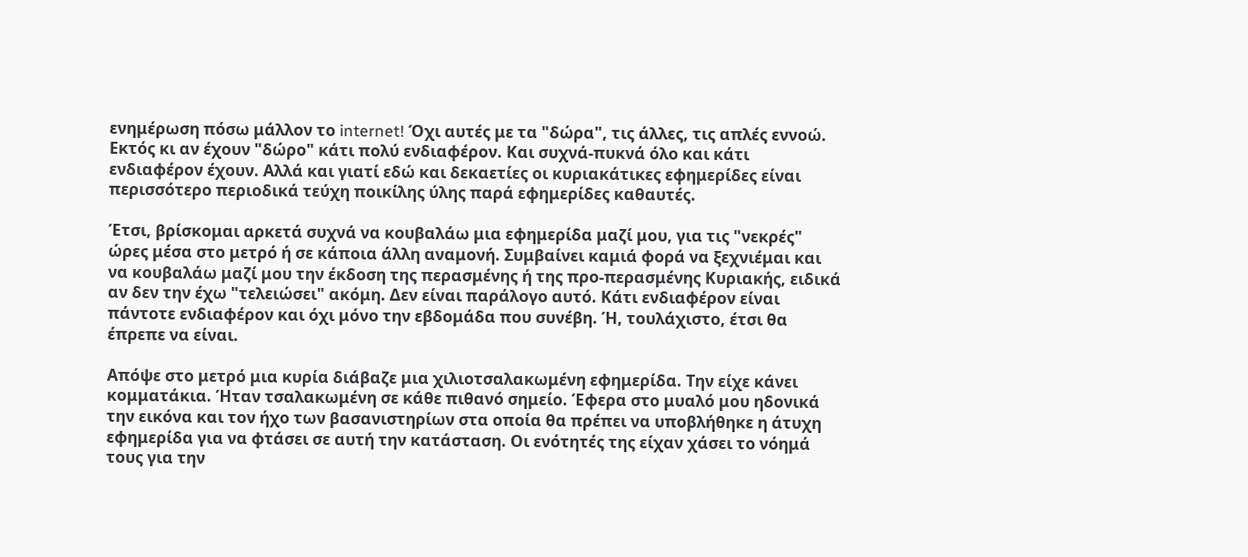ενημέρωση πόσω μάλλον το internet! Όχι αυτές με τα "δώρα", τις άλλες, τις απλές εννοώ. Εκτός κι αν έχουν "δώρο" κάτι πολύ ενδιαφέρον. Και συχνά-πυκνά όλο και κάτι ενδιαφέρον έχουν. Αλλά και γιατί εδώ και δεκαετίες οι κυριακάτικες εφημερίδες είναι περισσότερο περιοδικά τεύχη ποικίλης ύλης παρά εφημερίδες καθαυτές.

Έτσι, βρίσκομαι αρκετά συχνά να κουβαλάω μια εφημερίδα μαζί μου, για τις "νεκρές" ώρες μέσα στο μετρό ή σε κάποια άλλη αναμονή. Συμβαίνει καμιά φορά να ξεχνιέμαι και να κουβαλάω μαζί μου την έκδοση της περασμένης ή της προ-περασμένης Κυριακής, ειδικά αν δεν την έχω "τελειώσει" ακόμη. Δεν είναι παράλογο αυτό. Κάτι ενδιαφέρον είναι πάντοτε ενδιαφέρον και όχι μόνο την εβδομάδα που συνέβη. Ή, τουλάχιστο, έτσι θα έπρεπε να είναι.

Απόψε στο μετρό μια κυρία διάβαζε μια χιλιοτσαλακωμένη εφημερίδα. Την είχε κάνει κομματάκια. Ήταν τσαλακωμένη σε κάθε πιθανό σημείο. Έφερα στο μυαλό μου ηδονικά την εικόνα και τον ήχο των βασανιστηρίων στα οποία θα πρέπει να υποβλήθηκε η άτυχη εφημερίδα για να φτάσει σε αυτή την κατάσταση. Οι ενότητές της είχαν χάσει το νόημά τους για την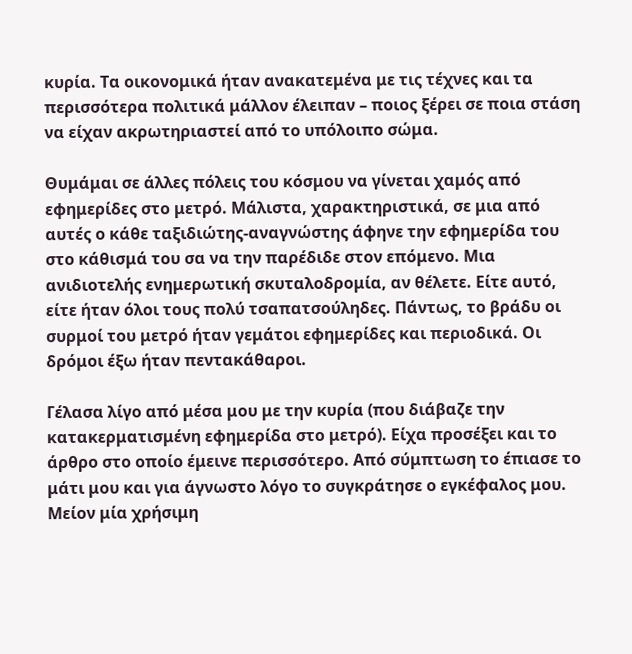κυρία. Τα οικονομικά ήταν ανακατεμένα με τις τέχνες και τα περισσότερα πολιτικά μάλλον έλειπαν – ποιος ξέρει σε ποια στάση να είχαν ακρωτηριαστεί από το υπόλοιπο σώμα.

Θυμάμαι σε άλλες πόλεις του κόσμου να γίνεται χαμός από εφημερίδες στο μετρό. Μάλιστα, χαρακτηριστικά, σε μια από αυτές ο κάθε ταξιδιώτης-αναγνώστης άφηνε την εφημερίδα του στο κάθισμά του σα να την παρέδιδε στον επόμενο. Μια ανιδιοτελής ενημερωτική σκυταλοδρομία, αν θέλετε. Είτε αυτό, είτε ήταν όλοι τους πολύ τσαπατσούληδες. Πάντως, το βράδυ οι συρμοί του μετρό ήταν γεμάτοι εφημερίδες και περιοδικά. Οι δρόμοι έξω ήταν πεντακάθαροι.

Γέλασα λίγο από μέσα μου με την κυρία (που διάβαζε την κατακερματισμένη εφημερίδα στο μετρό). Είχα προσέξει και το άρθρο στο οποίο έμεινε περισσότερο. Από σύμπτωση το έπιασε το μάτι μου και για άγνωστο λόγο το συγκράτησε ο εγκέφαλος μου. Μείον μία χρήσιμη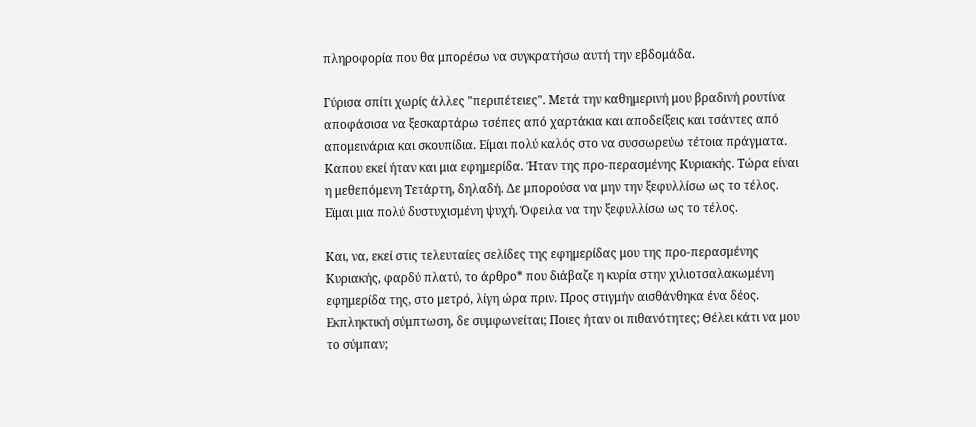πληροφορία που θα μπορέσω να συγκρατήσω αυτή την εβδομάδα.

Γύρισα σπίτι χωρίς άλλες "περιπέτειες". Μετά την καθημερινή μου βραδινή ρουτίνα αποφάσισα να ξεσκαρτάρω τσέπες από χαρτάκια και αποδείξεις και τσάντες από απομεινάρια και σκουπίδια. Είμαι πολύ καλός στο να συσσωρεύω τέτοια πράγματα. Καπου εκεί ήταν και μια εφημερίδα. Ήταν της προ-περασμένης Κυριακής. Τώρα είναι η μεθεπόμενη Τετάρτη, δηλαδή. Δε μπορούσα να μην την ξεφυλλίσω ως το τέλος. Εϊμαι μια πολύ δυστυχισμένη ψυχή. Όφειλα να την ξεφυλλίσω ως το τέλος.

Και, να, εκεί στις τελευταίες σελίδες της εφημερίδας μου της προ-περασμένης Κυριακής, φαρδύ πλατύ, το άρθρο* που διάβαζε η κυρία στην χιλιοτσαλακωμένη εφημερίδα της, στο μετρό, λίγη ώρα πριν. Προς στιγμήν αισθάνθηκα ένα δέος. Εκπληκτική σύμπτωση, δε συμφωνείται; Ποιες ήταν οι πιθανότητες; Θέλει κάτι να μου το σύμπαν;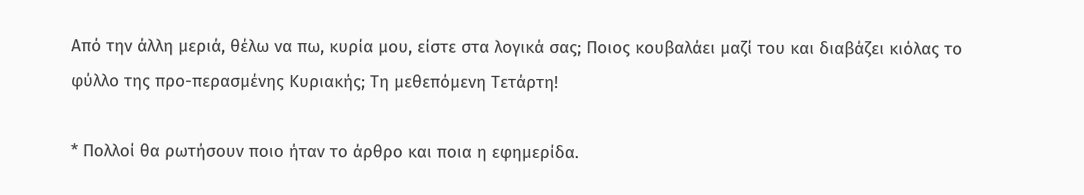Από την άλλη μεριά, θέλω να πω, κυρία μου, είστε στα λογικά σας; Ποιος κουβαλάει μαζί του και διαβάζει κιόλας το φύλλο της προ-περασμένης Κυριακής; Τη μεθεπόμενη Τετάρτη!

* Πολλοί θα ρωτήσουν ποιο ήταν το άρθρο και ποια η εφημερίδα.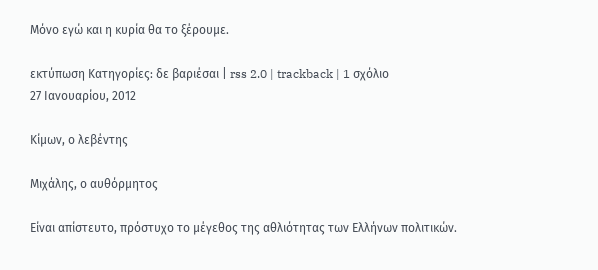Μόνο εγώ και η κυρία θα το ξέρουμε.

εκτύπωση Κατηγορίες: δε βαριέσαι | rss 2.0 | trackback | 1 σχόλιο
27 Ιανουαρίου, 2012

Κίμων, ο λεβέντης

Μιχάλης, ο αυθόρμητος

Είναι απίστευτο, πρόστυχο το μέγεθος της αθλιότητας των Ελλήνων πολιτικών.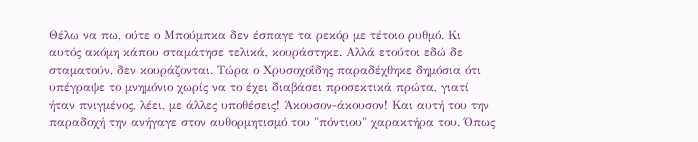Θέλω να πω, ούτε ο Μπούμπκα δεν έσπαγε τα ρεκόρ με τέτοιο ρυθμό. Κι αυτός ακόμη κάπου σταμάτησε τελικά, κουράστηκε. Αλλά ετούτοι εδώ δε σταματούν, δεν κουράζονται. Τώρα ο Χρυσοχοΐδης παραδέχθηκε δημόσια ότι υπέγραψε το μνημόνιο χωρίς να το έχει διαβάσει προσεκτικά πρώτα, γιατί ήταν πνιγμένος, λέει, με άλλες υποθέσεις! Άκουσον-άκουσον! Και αυτή του την παραδοχή την ανήγαγε στον αυθορμητισμό του "πόντιου" χαρακτήρα του. Όπως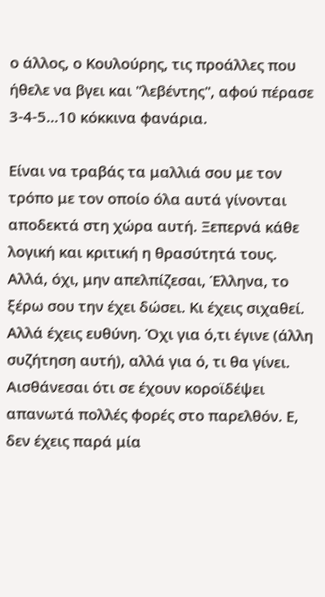ο άλλος, ο Κουλούρης, τις προάλλες που ήθελε να βγει και "λεβέντης", αφού πέρασε 3-4-5…10 κόκκινα φανάρια.

Είναι να τραβάς τα μαλλιά σου με τον τρόπο με τον οποίο όλα αυτά γίνονται αποδεκτά στη χώρα αυτή. Ξεπερνά κάθε λογική και κριτική η θρασύτητά τους. Αλλά, όχι, μην απελπίζεσαι, Έλληνα, το ξέρω σου την έχει δώσει. Κι έχεις σιχαθεί. Αλλά έχεις ευθύνη. Όχι για ό,τι έγινε (άλλη συζήτηση αυτή), αλλά για ό, τι θα γίνει. Αισθάνεσαι ότι σε έχουν κοροϊδέψει απανωτά πολλές φορές στο παρελθόν. Ε, δεν έχεις παρά μία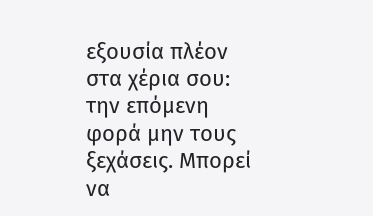εξουσία πλέον στα χέρια σου: την επόμενη φορά μην τους ξεχάσεις. Μπορεί να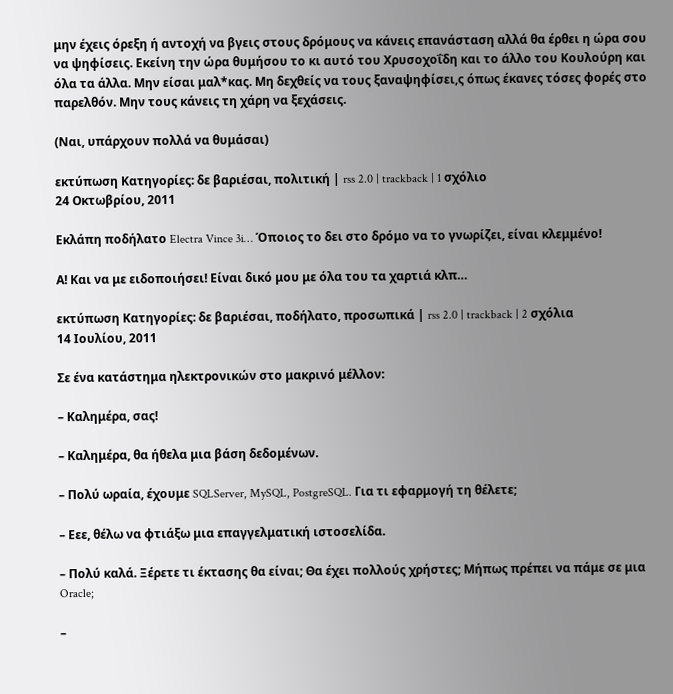μην έχεις όρεξη ή αντοχή να βγεις στους δρόμους να κάνεις επανάσταση αλλά θα έρθει η ώρα σου να ψηφίσεις. Εκείνη την ώρα θυμήσου το κι αυτό του Χρυσοχοΐδη και το άλλο του Κουλούρη και όλα τα άλλα. Μην είσαι μαλ*κας. Μη δεχθείς να τους ξαναψηφίσει,ς όπως έκανες τόσες φορές στο παρελθόν. Μην τους κάνεις τη χάρη να ξεχάσεις.

(Ναι, υπάρχουν πολλά να θυμάσαι)

εκτύπωση Κατηγορίες: δε βαριέσαι, πολιτική | rss 2.0 | trackback | 1 σχόλιο
24 Οκτωβρίου, 2011

Εκλάπη ποδήλατο Electra Vince 3i… Όποιος το δει στο δρόμο να το γνωρίζει, είναι κλεμμένο!

Α! Και να με ειδοποιήσει! Είναι δικό μου με όλα του τα χαρτιά κλπ…

εκτύπωση Κατηγορίες: δε βαριέσαι, ποδήλατο, προσωπικά | rss 2.0 | trackback | 2 σχόλια
14 Ιουλίου, 2011

Σε ένα κατάστημα ηλεκτρονικών στο μακρινό μέλλον:

– Καλημέρα, σας!

– Καλημέρα, θα ήθελα μια βάση δεδομένων.

– Πολύ ωραία, έχουμε SQLServer, MySQL, PostgreSQL. Για τι εφαρμογή τη θέλετε;

– Εεε, θέλω να φτιάξω μια επαγγελματική ιστοσελίδα.

– Πολύ καλά. Ξέρετε τι έκτασης θα είναι; Θα έχει πολλούς χρήστες; Μήπως πρέπει να πάμε σε μια Oracle;

–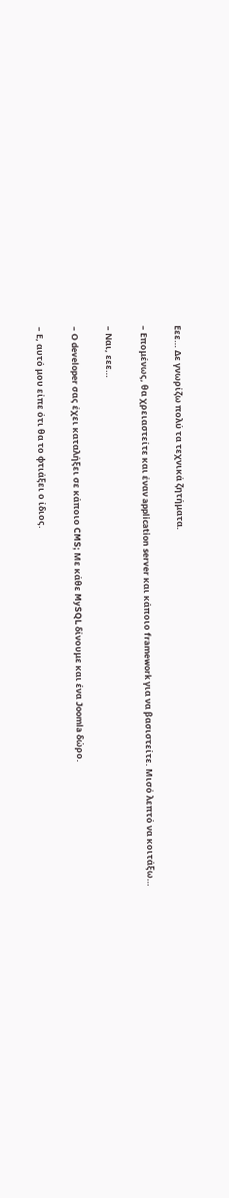Εεε… Δε γνωρίζω πολύ τα τεχνικά ζητήματα.

– Επομένως, θα χρειαστείτε και έναν application server και κάποιο framework για να βασιστείτε. Μισό λεπτό να κοιτάξω…

– Ναι, εεε…

– Ο developer σας έχει καταλήξει σε κάποιο CMS; Με κάθε MySQL δίνουμε και ένα Joomla δώρο.

– Ε, αυτό μου είπε ότι θα το φτιάξει ο ίδιος.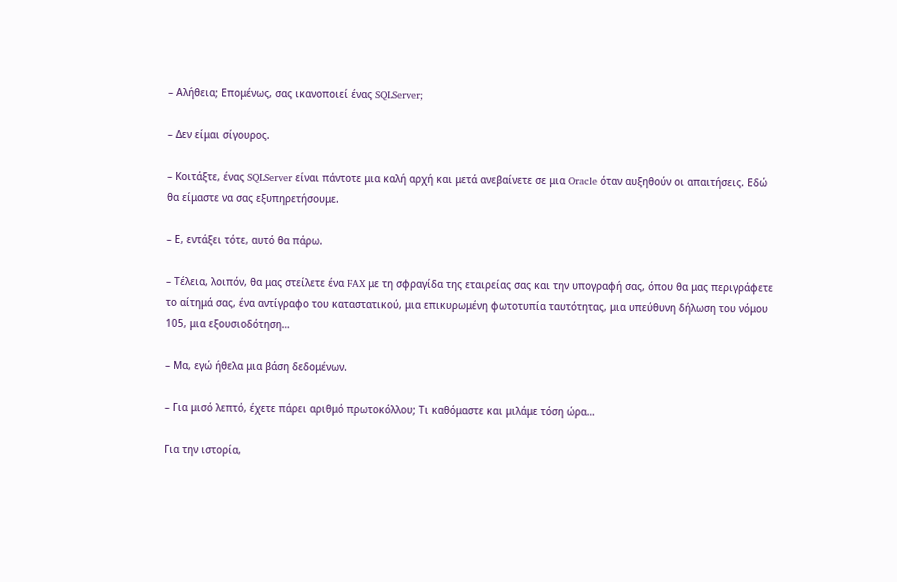– Αλήθεια; Επομένως, σας ικανοποιεί ένας SQLServer;

– Δεν είμαι σίγουρος.

– Κοιτάξτε, ένας SQLServer είναι πάντοτε μια καλή αρχή και μετά ανεβαίνετε σε μια Oracle όταν αυξηθούν οι απαιτήσεις. Εδώ θα είμαστε να σας εξυπηρετήσουμε.

– Ε, εντάξει τότε, αυτό θα πάρω.

– Τέλεια, λοιπόν, θα μας στείλετε ένα FAX με τη σφραγίδα της εταιρείας σας και την υπογραφή σας, όπου θα μας περιγράφετε το αίτημά σας, ένα αντίγραφο του καταστατικού, μια επικυρωμένη φωτοτυπία ταυτότητας, μια υπεύθυνη δήλωση του νόμου 105, μια εξουσιοδότηση…

– Μα, εγώ ήθελα μια βάση δεδομένων.

– Για μισό λεπτό, έχετε πάρει αριθμό πρωτοκόλλου; Τι καθόμαστε και μιλάμε τόση ώρα…

Για την ιστορία,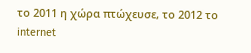το 2011 η χώρα πτώχευσε, το 2012 το internet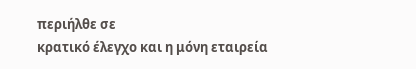περιήλθε σε
κρατικό έλεγχο και η μόνη εταιρεία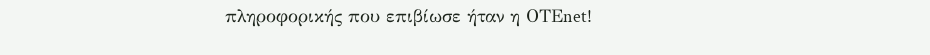πληροφορικής που επιβίωσε ήταν η ΟΤΕnet!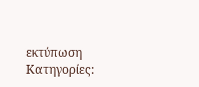εκτύπωση Κατηγορίες: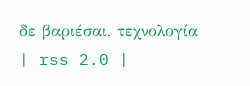δε βαριέσαι, τεχνολογία | rss 2.0 |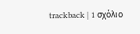trackback | 1 σχόλιο